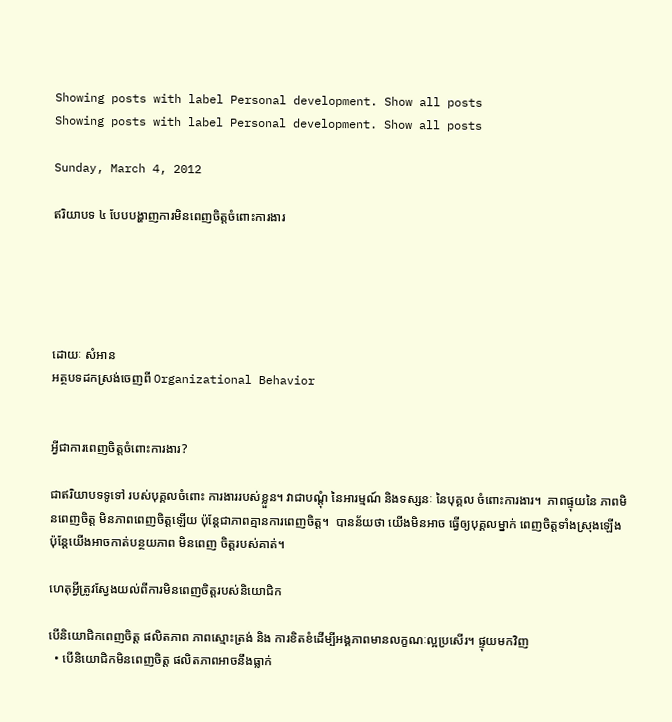Showing posts with label Personal development. Show all posts
Showing posts with label Personal development. Show all posts

Sunday, March 4, 2012

ឥរិយាបទ ៤ បែបបង្ហាញការមិនពេញចិត្តចំពោះការងារ





ដោយៈ សំអាន
អត្ថបទដកស្រង់ចេញពី Organizational Behavior


អ្វីជាការពេញចិត្តចំពោះការងារ?

ជាឥរិយាបទទូទៅ របស់បុគ្គលចំពោះ ការងាររបស់ខ្លួន។ វាជាបណ្តុំ នៃអារម្មណ៍ និងទស្សនៈ នៃបុគ្គល ចំពោះការងារ។  ភាពផ្ទុយនៃ ភាពមិនពេញចិត្ត មិនភាពពេញចិត្តឡើយ ប៉ុន្តែជាភាពគ្មានការពេញចិត្ត។  បានន័យថា យើងមិនអាច ធ្វើឲ្យបុគ្គលម្នាក់ ពេញចិត្តទាំងស្រុងឡើង ប៉ុន្តែយើងអាចកាត់បន្ថយភាព មិនពេញ ចិត្តរបស់គាត់។

ហេតុអ្វីត្រូវស្វែងយល់ពីការមិនពេញចិត្តរបស់និយោជិក

បើនិយោជិកពេញចិត្ត ផលិតភាព ភាពស្មោះត្រង់ និង ការខិតខំដើម្បីអង្គភាពមានលក្ខណៈល្អប្រសើរ។ ផ្ទុយមកវិញ
  • បើនិយោជិកមិនពេញចិត្ត ផលិតភាពអាចនឹងធ្លាក់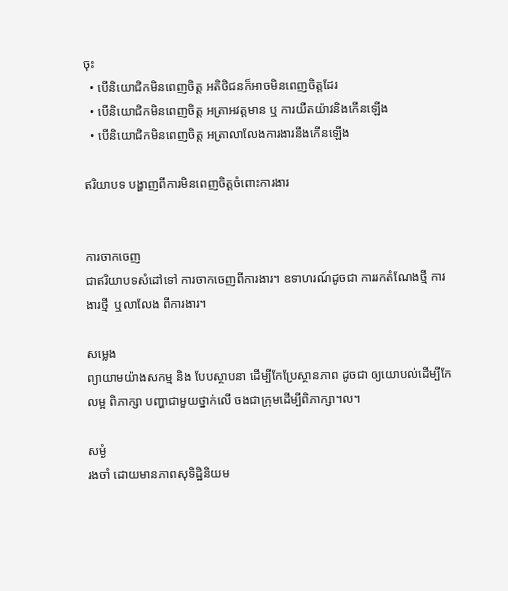ចុះ
  • បើនិយោជិកមិនពេញចិត្ត អតិថិជនក៏អាចមិនពេញចិត្តដែរ
  • បើនិយោជិកមិនពេញចិត្ត អត្រាអវត្តមាន ឬ ការយឺតយ៉ាវនិងកើនឡើង
  • បើនិយោជិកមិនពេញចិត្ត អត្រាលាលែងការងារនឹងកើនឡើង

ឥរិយាបទ បង្ហាញពីការមិនពេញចិត្តចំពោះការងារ


ការចាកចេញ
ជាឥរិយាបទសំដៅទៅ ការចាកចេញពីការងារ។ ឧទាហរណ៍ដូចជា ការរកតំណែងថ្មី ការងារថ្មី  ឬលាលែង ពីការងារ។

សម្លេង
ព្យាយាមយ៉ាងសកម្ម និង បែបស្ថាបនា ដើម្បីកែប្រែស្ថានភាព ដូចជា ឲ្យយោបល់ដើម្បីកែលម្អ ពិភាក្សា បញ្ហាជាមួយថ្នាក់លើ ចងជាក្រុមដើម្បីពិភាក្សា។ល។

សម្ងំ
រងចាំ ដោយមានភាពសុទិដ្ឋិនិយម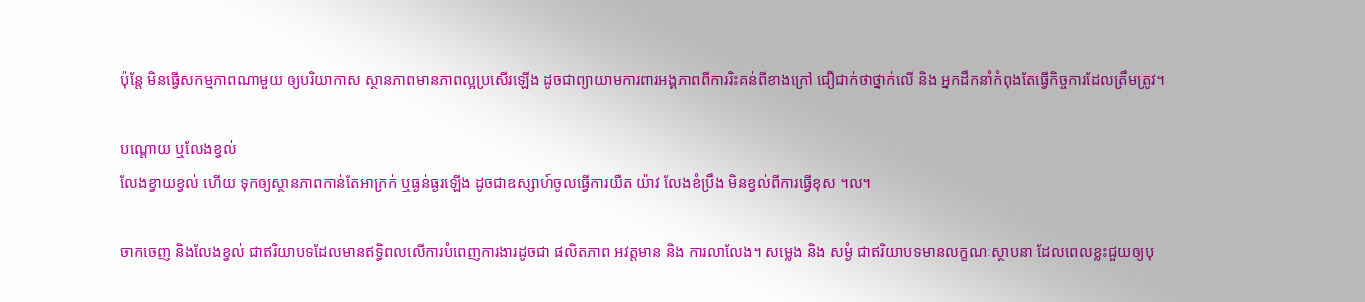ប៉ុន្តែ មិនធ្វើសកម្មភាពណាមួយ ឲ្យបរិយាកាស ស្ថានភាពមានភាពល្អប្រសើរឡើង ដូចជាព្យាយាមការពារអង្គភាពពីការរិះគន់ពីខាងក្រៅ ជឿជាក់ថាថ្នាក់លើ និង អ្នកដឹកនាំកំពុងតែធ្វើកិច្ចការដែលត្រឹមត្រូវ។

បណ្តោយ ឬលែងខ្វល់
លែងខ្វាយខ្វល់ ហើយ ទុកឲ្យស្ថានភាពកាន់តែអាក្រក់ ឬធ្ងន់ធ្ងរឡើង ដូចជាឧស្សាហ៍ចូលធ្វើការយឺត យ៉ាវ លែងខំប្រឹង មិនខ្វល់ពីការធ្វើខុស ។ល។

ចាកចេញ និងលែងខ្វល់ ជាឥរិយាបទដែលមានឥទ្ធិពលលើការបំពេញការងារដូចជា ផលិតភាព អវត្តមាន និង ការលាលែង។ សម្លេង និង សម្ងំ ជាឥរិយាបទមានលក្ខណៈស្ថាបនា ដែលពេលខ្លះជួយឲ្យបុ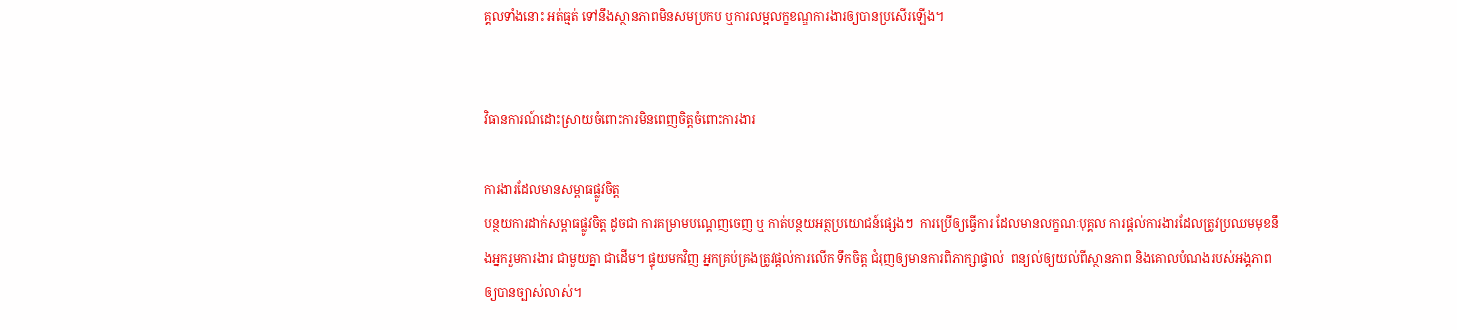គ្គលទាំងនោះ អត់ធ្មត់ ទៅនឹងស្ថានភាពមិនសមប្រកប ឬការលម្អលក្ខខណ្ឌការងារឲ្យបានប្រសើរឡើង។


វិធានការណ៍ដោះស្រាយចំពោះការមិនពេញចិត្តចំពោះការងារ

ការងារដែលមានសម្ពាធផ្លូវចិត្ត
បន្ថយការដាក់សម្ពាធផ្លូវចិត្ត ដូចជា ការគម្រាមបណ្តេញចេញ ឬ កាត់បន្ថយអត្ថប្រយោជន៍ផ្សេងៗ  ការប្រើឲ្យធ្វើការ ដែលមានលក្ខណៈបុគ្គល ការផ្តល់ការងារដែលត្រូវប្រឈមមុខនឹងអ្នករួមការងារ ជាមួយគ្នា ជាដើម។ ផ្ទុយមកវិញ អ្នកគ្រប់គ្រងត្រូវផ្តល់ការលើក ទឹកចិត្ត ជំរុញឲ្យមានការពិភាក្សាផ្ទាល់  ពន្យល់ឲ្យយល់ពីស្ថានភាព និងគោលបំណងរបស់អង្គភាព ឲ្យបានច្បាស់លាស់។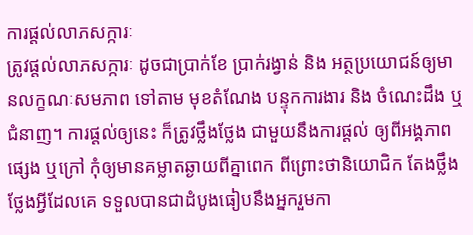ការផ្តល់លាភសក្ការៈ
ត្រូវផ្តល់លាភសក្ការៈ ដូចជាប្រាក់ខែ ប្រាក់រង្វាន់ និង អត្ថប្រយោជន៍ឲ្យមានលក្ខណៈសមភាព ទៅតាម មុខតំណែង បន្ទុកការងារ និង ចំណេះដឹង ឬជំនាញ។ ការផ្តល់ឲ្យនេះ ក៏ត្រូវថ្លឹងថ្លែង ជាមួយនឹងការផ្តល់ ឲ្យពីអង្គភាពផ្សេង ឬក្រៅ កុំឲ្យមានគម្លាតឆ្ងាយពីគ្នាពេក ពីព្រោះថានិយោជិក តែងថ្លឹងថ្លែងអ្វីដែលគេ ទទួលបានជាដំបូងធៀបនឹងអ្នករួមកា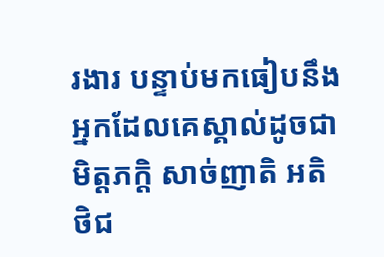រងារ បន្ទាប់មកធៀបនឹងអ្នកដែលគេស្គាល់ដូចជាមិត្តភក្តិ សាច់ញាតិ អតិថិជ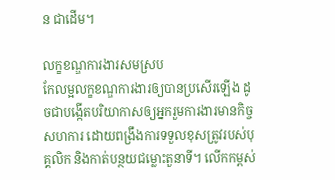ន ជាដើម។

លក្ខខណ្ឌការងារសមស្រប
កែលម្អលក្ខខណ្ឌការងារឲ្យបានប្រសើរឡើង ដូចជាបង្កើតបរិយាកាសឲ្យអ្នករួមការងារមានកិច្ចសហការ ដោយពង្រឹងការទទួលខុសត្រូវរបស់បុគ្គលិក និងកាត់បន្ថយជម្លោះតួនាទី។ លើកកម្ពស់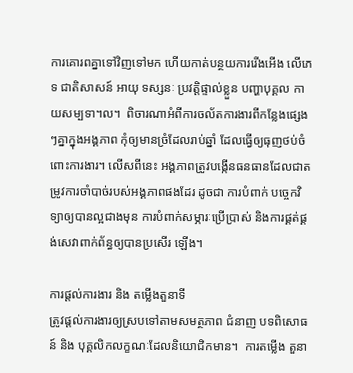ការគោរពគ្នាទៅវិញទៅមក ហើយកាត់បន្ថយការរើងអើង លើភេទ ជាតិសាសន៍ អាយុ ទស្សនៈ ប្រវត្តិផ្ទាល់ខ្លួន បញ្ហាបុគ្គល កាយសម្បទា។ល។  ពិចារណាអំពីការចល័តការងារពីកន្លែងផ្សេងៗគ្នាក្នុងអង្គភាព កុំឲ្យមានច្រំដែលរាប់ឆ្នាំ ដែលធ្វើឲ្យធុញថប់ចំពោះការងារ។ លើសពីនេះ អង្គភាពត្រូវបង្កើនធនធានដែលជាតម្រូវការចាំបាច់របស់អង្គភាពផងដែរ ដូចជា ការបំពាក់ បច្ចេកវិទ្យាឲ្យបានល្អជាងមុន ការបំពាក់សម្ភារៈប្រើប្រាស់ និងការផ្គត់ផ្គង់សេវាពាក់ព័ន្ធឲ្យបានប្រសើរ ឡើង។

ការផ្តល់ការងារ និង តម្លើងតួនាទី
ត្រូវផ្តល់ការងារឲ្យស្របទៅតាមសមត្ថភាព ជំនាញ បទពិសោធន៍ និង បុគ្គលិកលក្ខណៈដែលនិយោជិកមាន។  ការតម្លើង តួនា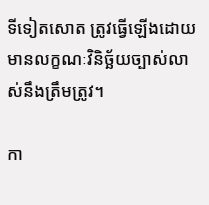ទីទៀតសោត ត្រូវធ្វើឡើងដោយមានលក្ខណៈវិនិច្ឆ័យច្បាស់លាស់នឹងត្រឹមត្រូវ។

កា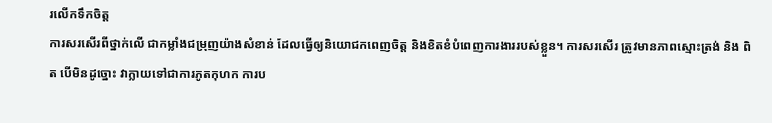រលើកទឹកចិត្ត
ការសរសើរពីថ្នាក់លើ ជាកម្លាំងជម្រុញយ៉ាងសំខាន់ ដែលធ្វើឲ្យនិយោជកពេញចិត្ត និងខិតខំបំពេញការងាររបស់ខ្លួន។ ការសរសើរ ត្រូវមានភាពស្មោះត្រង់ និង ពិត បើមិនដូច្នោះ វាក្លាយទៅជាការភូតកុហក ការប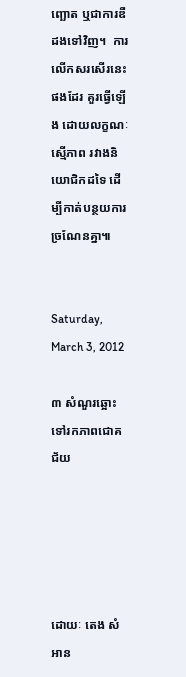ញ្ឆោត ឬជាការឌឺដងទៅវិញ។  ការលើកសរសើរនេះផងដែរ គួរធ្វើឡើង ដោយលក្ខណៈស្មើភាព រវាងនិយោជិកដទៃ ដើម្បីកាត់បន្ថយការច្រណែនគ្នា៕


Saturday, March 3, 2012

៣ សំណួរឆ្អោះទៅរកភាពជោគជ័យ





ដោយៈ តេង សំអាន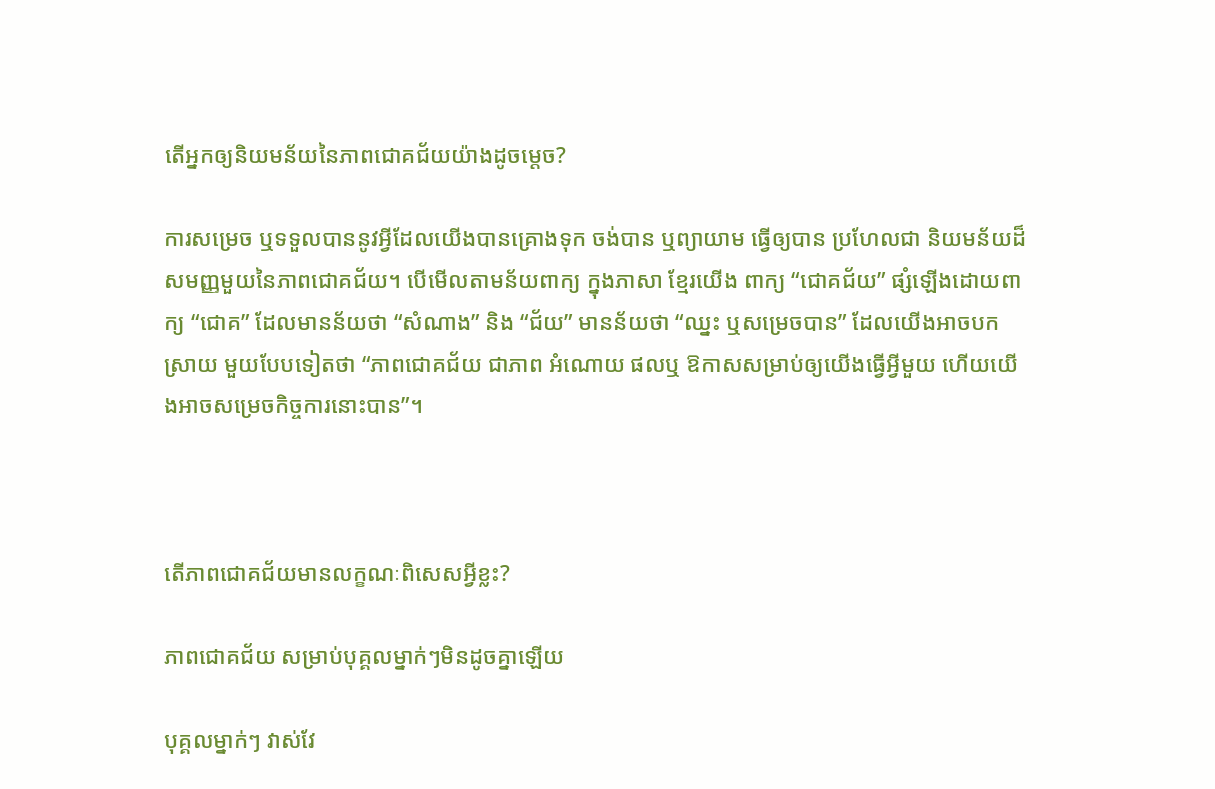តើអ្នកឲ្យនិយមន័យនៃភាពជោគជ័យយ៉ាងដូចម្តេច?

ការសម្រេច ឬទទួលបាននូវអ្វីដែលយើងបានគ្រោងទុក ចង់បាន ឬព្យាយាម ធ្វើឲ្យបាន ប្រហែលជា និយមន័យដ៏សមញ្ញមួយនៃភាពជោគជ័យ។ បើមើលតាមន័យពាក្យ ក្នុងភាសា ខ្មែរយើង ពាក្យ “ជោគជ័យ” ផ្សំឡើងដោយពាក្យ “ជោគ” ដែលមានន័យថា “សំណាង” និង “ជ័យ” មានន័យថា “ឈ្នះ ឬសម្រេចបាន” ដែលយើងអាចបកស្រាយ មួយបែបទៀតថា “ភាពជោគជ័យ ជាភាព អំណោយ ផលឬ ឱកាសសម្រាប់ឲ្យយើងធ្វើអ្វីមួយ ហើយយើងអាចសម្រេចកិច្ចការនោះបាន”។



តើភាពជោគជ័យមានលក្ខណៈពិសេសអ្វីខ្លះ?

ភាពជោគជ័យ សម្រាប់បុគ្គលម្នាក់ៗមិនដូចគ្នាឡើយ

បុគ្គលម្នាក់ៗ វាស់វែ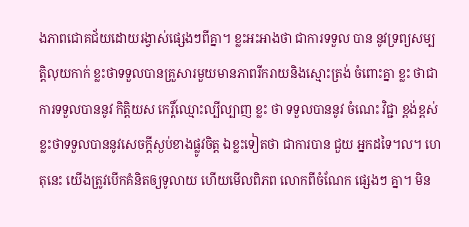ងភាពជោគជ័យដោយរង្វាស់ផ្សេងៗពីគ្នា។ ខ្លះអះអាងថា ជាការទទួល បាន នូវទ្រព្យសម្បត្តិលុយកាក់ ខ្លះថាទទួលបានគ្រួសារមួយមានភាពរីករាយនិងស្មោះត្រង់ ចំពោះគ្នា ខ្លះ ថាជាការទទួលបាននូវ កិត្តិយស កេរ្តិ៍ឈ្មោះល្បីល្បាញ ខ្លះ ថា ទទួលបាននូវ ចំណេះ វិជ្ជា ខ្ពង់ខ្ពស់ ខ្លះថាទទួលបាននូវសេចក្តីស្ងប់ខាងផ្លូវចិត្ត ឯខ្លះទៀតថា ជាការបាន ជួយ អ្នកដទៃ។ល។ ហេតុនេះ យើងត្រូវបើកគំនិតឲ្យទូលាយ ហើយមើលពិភព លោកពីចំណែក ផ្សេងៗ គ្នា។ មិន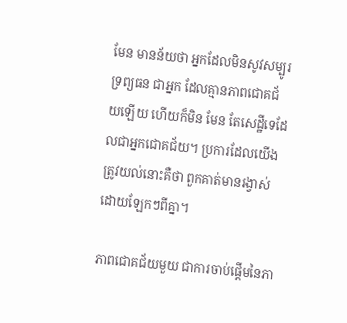មែន មានន័យថា អ្នកដែលមិនសូវសម្បូរទ្រព្យធន ជាអ្នក ដែលគ្មានភាពជោគជ័យឡើយ ហើយក៏មិន មែន តែសេដ្ឋីទេដែលជាអ្នកជោគជ័យ។ ប្រការដែលយើងត្រូវយល់នោះគឺថា ពួកគាត់មានរង្វាស់ ដោយឡែកៗពីគ្នា។

ភាពជោគជ័យមួយ ជាការចាប់ផ្តើមនៃភា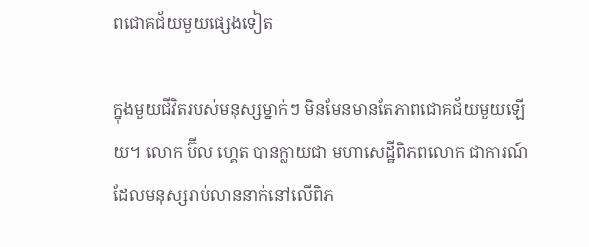ពជោគជ័យមួយផ្សេងទៀត

ក្នុងមួយជីវិតរបស់មនុស្សម្នាក់ៗ មិនមែនមានតែភាពជោគជ័យមួយឡើយ។ លោក ប៊ីល ហ្គេត បានក្លាយជា មហាសេដ្ឋីពិភពលោក ជាការណ៍ដែលមនុស្សរាប់លាននាក់នៅលើពិភ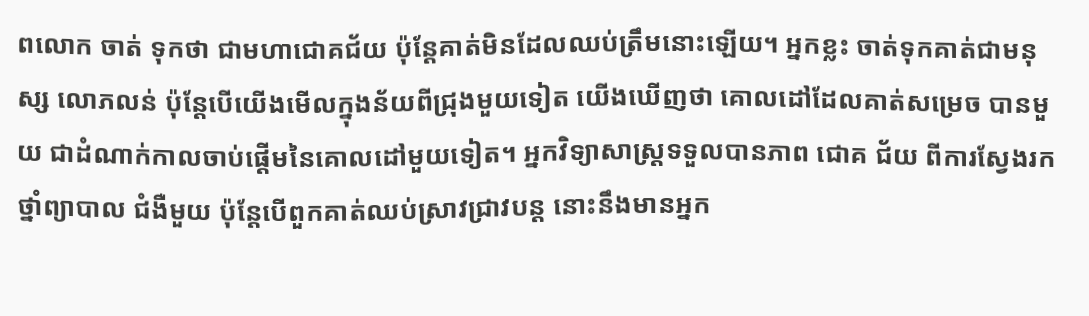ពលោក ចាត់ ទុកថា ជាមហាជោគជ័យ ប៉ុន្តែគាត់មិនដែលឈប់ត្រឹមនោះឡើយ។ អ្នកខ្លះ ចាត់ទុកគាត់ជាមនុស្ស លោភលន់ ប៉ុន្តែបើយើងមើលក្នុងន័យពីជ្រុងមួយទៀត យើងឃើញថា គោលដៅដែលគាត់សម្រេច បានមួយ ជាដំណាក់កាលចាប់ផ្តើមនៃគោលដៅមួយទៀត។ អ្នកវិទ្យាសាស្រ្តទទួលបានភាព ជោគ ជ័យ ពីការស្វែងរកថ្នាំព្យាបាល ជំងឺមួយ ប៉ុន្តែបើពួកគាត់ឈប់ស្រាវជ្រាវបន្ត នោះនឹងមានអ្នក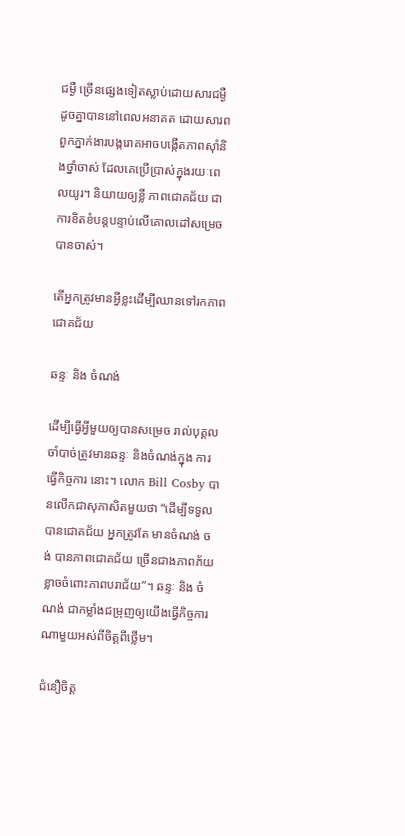ជម្ងឺ ច្រើនផ្សេងទៀតស្លាប់ដោយសារជម្ងឺដូចគ្នាបាននៅពេលអនាគត ដោយសារពពួកភ្នាក់ងារបង្ករោគអាចបង្កើតភាពស៊ាំនិងថ្នាំចាស់ ដែលគេប្រើប្រាស់ក្នុងរយៈពេលយូរ។ និយាយឲ្យខ្លី ភាពជោគជ័យ ជាការខិតខំបន្តបន្ទាប់លើគោលដៅសម្រេចបានចាស់។

តើអ្នកត្រូវមានអ្វីខ្លះដើម្បីឈានទៅរកភាពជោគជ័យ

ឆន្ទៈ និង ចំណង់

ដើម្បីធ្វើអ្វីមួយឲ្យបានសម្រេច រាល់បុគ្គលចាំបាច់ត្រូវមានឆន្ទៈ និងចំណង់ក្នុង ការធ្វើកិច្ចការ នោះ។ លោក Bill Cosby បានលើកជាសុភាសិតមួយថា “ដើម្បីទទួលបានជោគជ័យ អ្នកត្រូវតែ មានចំណង់ ចង់ បានភាពជោគជ័យ ច្រើនជាងភាពភ័យខ្លាចចំពោះភាពបរាជ័យ”។ ឆន្ទៈ និង ចំណង់ ជាកម្លាំងជម្រុញឲ្យយើងធ្វើកិច្ចការណាមួយអស់ពីចិត្តពីថ្លើម។

ជំនឿចិត្ត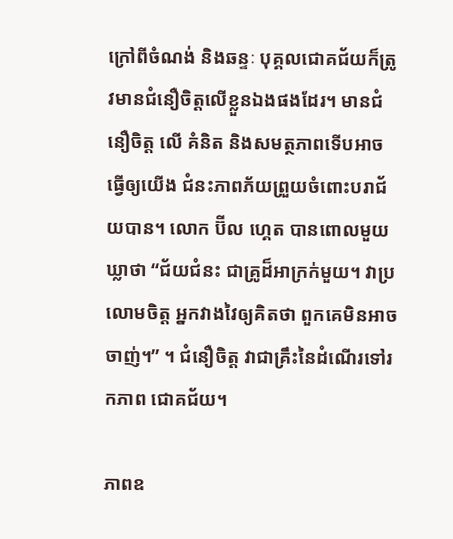ក្រៅពីចំណង់ និងឆន្ទៈ បុគ្គលជោគជ័យក៏ត្រូវមានជំនឿចិត្តលើខ្លួនឯងផងដែរ។ មានជំនឿចិត្ត លើ គំនិត និងសមត្ថភាពទើបអាចធ្វើឲ្យយើង ជំនះភាពភ័យព្រួយចំពោះបរាជ័យបាន។ លោក ប៊ីល ហ្គេត បានពោលមួយឃ្លាថា “ជ័យជំនះ ជាគ្រូដ៏អាក្រក់មួយ។ វាប្រលោមចិត្ត អ្នកវាងវៃឲ្យគិតថា ពួកគេមិនអាចចាញ់។” ។ ជំនឿចិត្ត វាជាគ្រឹះនៃដំណើរទៅរកភាព ជោគជ័យ។

ភាពឧ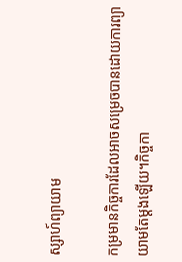ស្សាហ៍ព្យាយាម

កម្រមានកិច្ចការដែលអាចសម្រេចបានដោយការព្យាយាមតែម្តងឡើយ។កិច្ចកា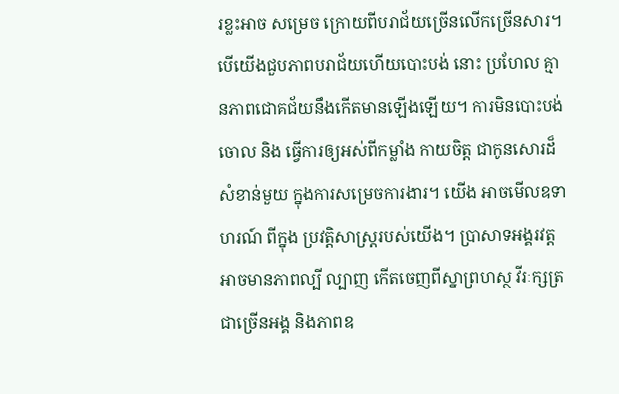រខ្លះអាច សម្រេច ក្រោយពីបរាជ័យច្រើនលើកច្រើនសារ។ បើយើងជួបភាពបរាជ័យហើយបោះបង់ នោះ ប្រហែល គ្មានភាពជោគជ័យនឹងកើតមានឡើងឡើយ។ ការមិនបោះបង់ចោល និង ធ្វើការឲ្យអស់ពីកម្លាំង កាយចិត្ត ជាកូនសោរដ៏សំខាន់មួយ ក្នុងការសម្រេចការងារ។ យើង អាចមើលឧទាហរណ៍ ពីក្នុង ប្រវត្តិសាស្រ្តរបស់យើង។ ប្រាសាទអង្គរវត្ត អាចមានភាពល្បី ល្បាញ កើតចេញពីស្នាព្រហស្ថ វីរៈក្សត្រជាច្រើនអង្គ និងភាពឧ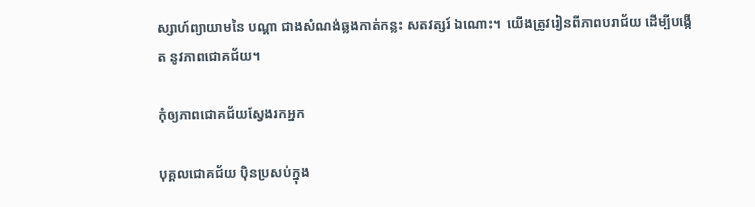ស្សាហ៍ព្យាយាមនៃ បណ្តា ជាងសំណង់ឆ្លងកាត់កន្លះ សតវត្សរ៍ ឯណោះ។  យើងត្រូវរៀនពីភាពបរាជ័យ ដើម្បីបង្កើត នូវភាពជោគជ័យ។

កុំឲ្យភាពជោគជ័យស្វែងរកអ្នក

បុគ្គលជោគជ័យ ប៉ិនប្រសប់ក្នុង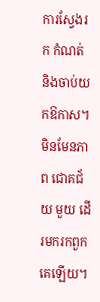ការស្វែងរក កំណត់ និងចាប់យកឱកាស។ មិនមែនភាព ជោគជ័យ មួយ ដើរមករកពួកគេឡើយ។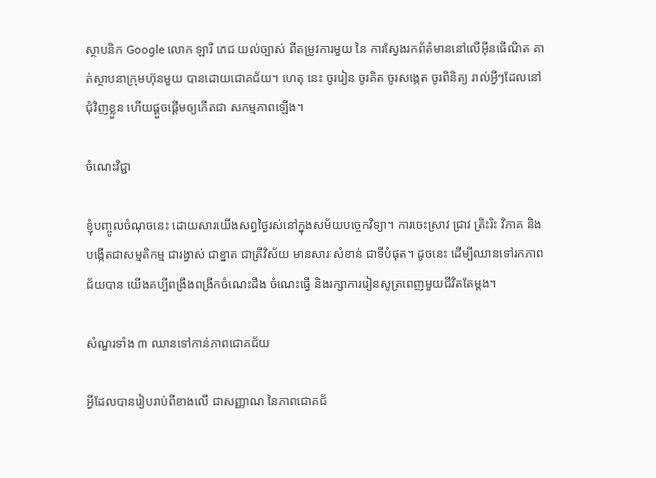ស្ថាបនិក Google លោក ឡារី ភេជ យល់ច្បាស់ ពីតម្រូវការមួយ នៃ ការស្វែងរកព័ត៌មាននៅលើអ៊ីនធើណិត គាត់ស្ថាបនាក្រុមហ៊ុនមួយ បានដោយជោគជ័យ។ ហេតុ នេះ ចូររៀន ចូរគិត ចូរសង្កេត ចូរពិនិត្យ រាល់អ្វីៗដែលនៅ ជុំវិញខ្លួន ហើយផ្តួចផ្តើមឲ្យកើតជា សកម្មភាពឡើង។

ចំណេះវិជ្ជា

ខ្ញុំបញ្ចូលចំណុចនេះ ដោយសារយើងសព្វថ្ងៃរស់នៅក្នុងសម័យបច្ចេកវិទ្យា។ ការចេះស្រាវ ជ្រាវ ត្រិះរិះ វិភាគ និងបង្កើតជាសម្មតិកម្ម ជារង្វាស់ ជាខ្នាត ជាត្រីវិស័យ មានសារៈសំខាន់ ជាទីបំផុត។ ដូចនេះ ដើម្បីឈានទៅរកភាពជ័យបាន យើងគប្បីពង្រឹងពង្រីកចំណេះដឹង ចំណេះធ្វើ និងរក្សាការរៀនសូត្រពេញមួយជីវិតតែម្តង។

សំណួរទាំង ៣ ឈានទៅកាន់ភាពជោគជ័យ

អ្វីដែលបានរៀបរាប់ពីខាងលើ ជាសញ្ញាណ នៃភាពជោគជ័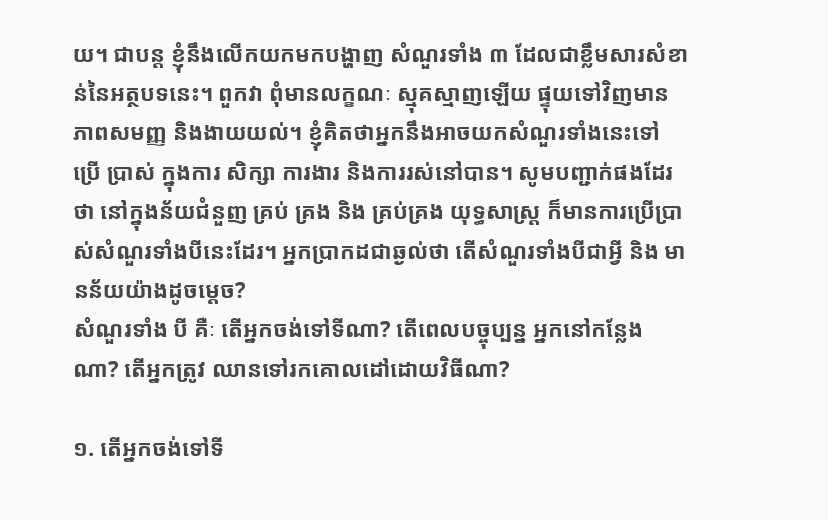យ។ ជាបន្ត ខ្ញុំនឹងលើកយកមកបង្ហាញ សំណួរទាំង ៣ ដែលជាខ្លឹមសារសំខាន់នៃអត្ថបទនេះ។ ពួកវា ពុំមានលក្ខណៈ ស្មុគស្មាញឡើយ ផ្ទុយទៅវិញមានភាពសមញ្ញ និងងាយយល់។ ខ្ញុំគិតថាអ្នកនឹងអាចយកសំណួរទាំងនេះទៅ ប្រើ ប្រាស់ ក្នុងការ សិក្សា ការងារ និងការរស់នៅបាន។ សូមបញ្ជាក់ផងដែរថា នៅក្នុងន័យជំនួញ គ្រប់ គ្រង និង គ្រប់គ្រង យុទ្ធសាស្រ្ត ក៏មានការប្រើប្រាស់សំណួរទាំងបីនេះដែរ។ អ្នកប្រាកដជាឆ្ងល់ថា តើសំណួរទាំងបីជាអ្វី និង មានន័យយ៉ាងដូចម្តេច?
សំណួរទាំង បី គឺៈ តើអ្នកចង់ទៅទីណា? តើពេលបច្ចុប្បន្ន អ្នកនៅកន្លែងណា? តើអ្នកត្រូវ ឈានទៅរកគោលដៅដោយវិធីណា?

១. តើអ្នកចង់ទៅទី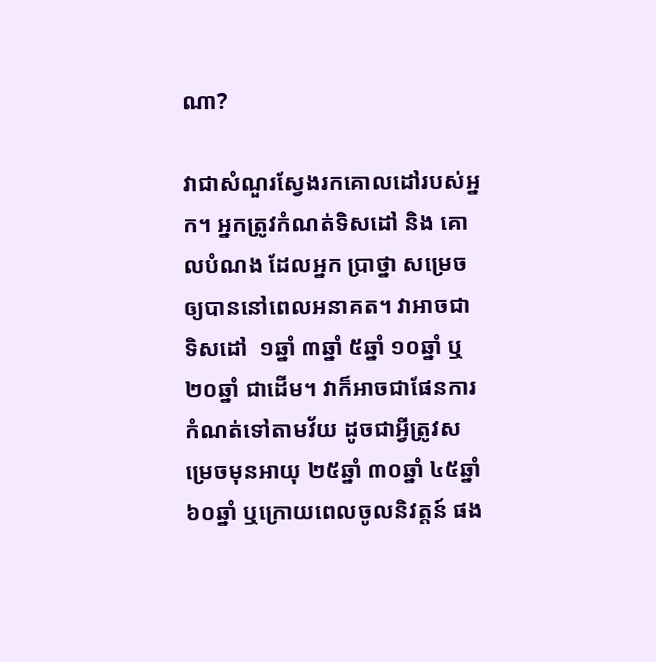ណា?

វាជាសំណួរស្វែងរកគោលដៅរបស់អ្នក។ អ្នកត្រូវកំណត់ទិសដៅ និង គោលបំណង ដែលអ្នក ប្រាថ្នា សម្រេចឲ្យបាននៅពេលអនាគត។ វាអាចជាទិសដៅ  ១ឆ្នាំ ៣ឆ្នាំ ៥ឆ្នាំ ១០ឆ្នាំ ឬ ២០ឆ្នាំ ជាដើម។ វាក៏អាចជាផែនការ កំណត់ទៅតាមវ័យ ដូចជាអ្វីត្រូវសម្រេចមុនអាយុ ២៥ឆ្នាំ ៣០ឆ្នាំ ៤៥ឆ្នាំ ៦០ឆ្នាំ ឬក្រោយពេលចូលនិវត្តន៍ ផង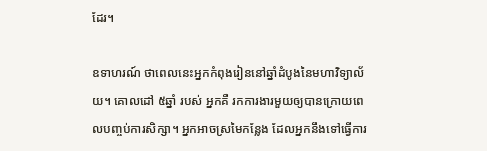ដែរ។

ឧទាហរណ៍ ថាពេលនេះអ្នកកំពុងរៀននៅឆ្នាំដំបូងនៃមហាវិទ្យាល័យ។ គោលដៅ ៥ឆ្នាំ របស់ អ្នកគឺ រកការងារមួយឲ្យបានក្រោយពេលបញ្ចប់ការសិក្សា។ អ្នកអាចស្រមៃកន្លែង ដែលអ្នកនឹងទៅធ្វើការ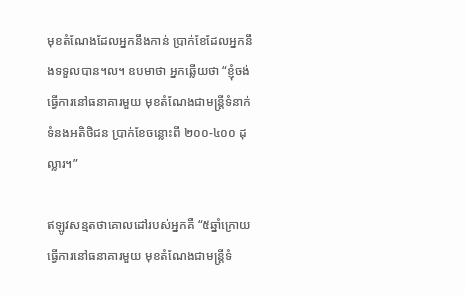មុខតំណែងដែលអ្នកនឹងកាន់ ប្រាក់ខែដែលអ្នកនឹងទទួលបាន។ល។ ឧបមាថា អ្នកឆ្លើយថា “ខ្ញុំចង់ ធ្វើការនៅធនាគារមួយ មុខតំណែងជាមន្ត្រីទំនាក់ទំនងអតិថិជន ប្រាក់ខែចន្លោះពី ២០០-៤០០ ដុល្លារ។”

ឥឡូវសន្មតថាគោលដៅរបស់អ្នកគឺ “៥ឆ្នាំក្រោយ ធ្វើការនៅធនាគារមួយ មុខតំណែងជាមន្ត្រីទំ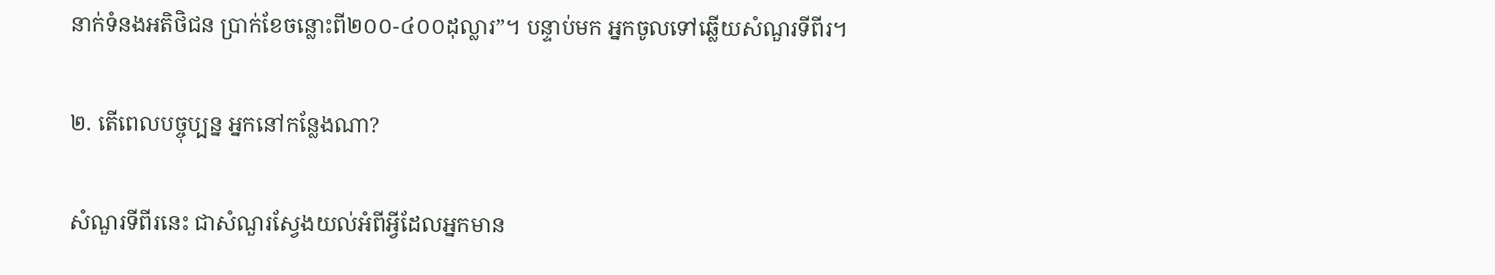នាក់ទំនងអតិថិជន ប្រាក់ខែចន្លោះពី២០០-៤០០ដុល្លារ”។ បន្ទាប់មក អ្នកចូលទៅឆ្លើយសំណួរទីពីរ។

២. តើពេលបច្ចុប្បន្ន អ្នកនៅកន្លែងណា?

សំណួរទីពីរនេះ ជាសំណួរស្វែងយល់អំពីអ្វីដែលអ្នកមាន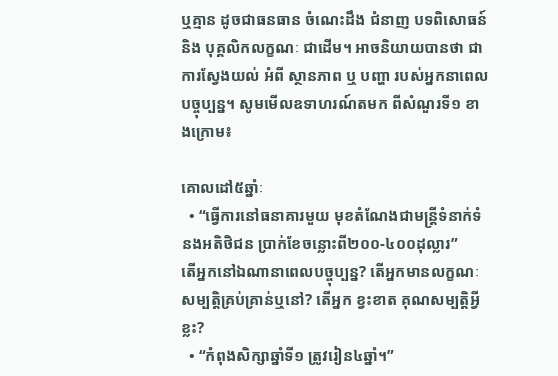ឬគ្មាន ដូចជាធនធាន ចំណេះដឹង ជំនាញ បទពិសោធន៍ និង បុគ្គលិកលក្ខណៈ ជាដើម។ អាចនិយាយបានថា ជាការស្វែងយល់ អំពី ស្ថានភាព ឬ បញ្ហា របស់អ្នកនាពេលបច្ចុប្បន្ន។ សូមមើលឧទាហរណ៍តមក ពីសំណួរទី១ ខាងក្រោម៖

គោលដៅ៥ឆ្នាំៈ
  • “ធ្វើការនៅធនាគារមួយ មុខតំណែងជាមន្ត្រីទំនាក់ទំនងអតិថិជន ប្រាក់ខែចន្លោះពី២០០-៤០០ដុល្លារ”
តើអ្នកនៅឯណានាពេលបច្ចុប្បន្ន? តើអ្នកមានលក្ខណៈសម្បត្តិគ្រប់គ្រាន់ឬនៅ? តើអ្នក ខ្វះខាត គុណសម្បត្តិអ្វីខ្លះ?
  • “កំពុងសិក្សាឆ្នាំទី១ ត្រូវរៀន៤ឆ្នាំ។”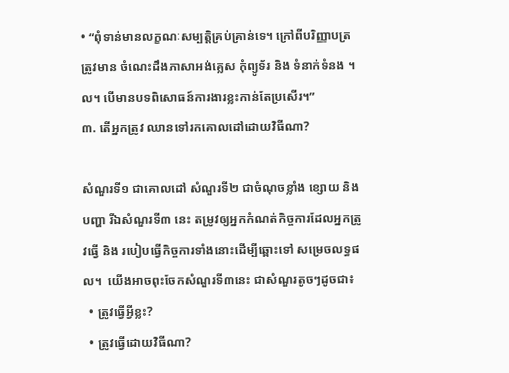• “ពុំទាន់មានលក្ខណៈសម្បត្តិគ្រប់គ្រាន់ទេ។ ក្រៅពីបរិញ្ញាបត្រ ត្រូវមាន ចំណេះដឹងភាសាអង់គ្លេស កុំព្យូទ័រ និង ទំនាក់ទំនង ។ល។ បើមានបទពិសោធន៍ការងារខ្លះកាន់តែប្រសើរ។”
៣. តើអ្នកត្រូវ ឈានទៅរកគោលដៅដោយវិធីណា?

សំណួរទី១ ជាគោលដៅ សំណួរទី២ ជាចំណុចខ្លាំង ខ្សោយ និងបញ្ហា រីឯសំណួរទី៣ នេះ តម្រូវឲ្យអ្នកកំណត់កិច្ចការដែលអ្នកត្រូវធ្វើ និង របៀបធ្វើកិច្ចការទាំងនោះដើម្បីឆ្ពោះទៅ សម្រេចលទ្ធផល។  យើងអាចពុះចែកសំណួរទី៣នេះ ជាសំណួរតូចៗដូចជា៖
  • ត្រូវធ្វើអ្វីខ្លះ?
  • ត្រូវធ្វើដោយវិធីណា?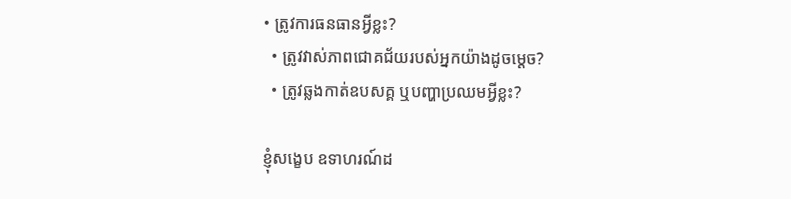• ត្រូវការធនធានអ្វីខ្លះ?
  • ត្រូវវាស់ភាពជោគជ័យរបស់អ្នកយ៉ាងដូចម្តេច?
  • ត្រូវឆ្លងកាត់ឧបសគ្គ ឬបញ្ហាប្រឈមអ្វីខ្លះ?

ខ្ញុំសង្ខេប ឧទាហរណ៍ដ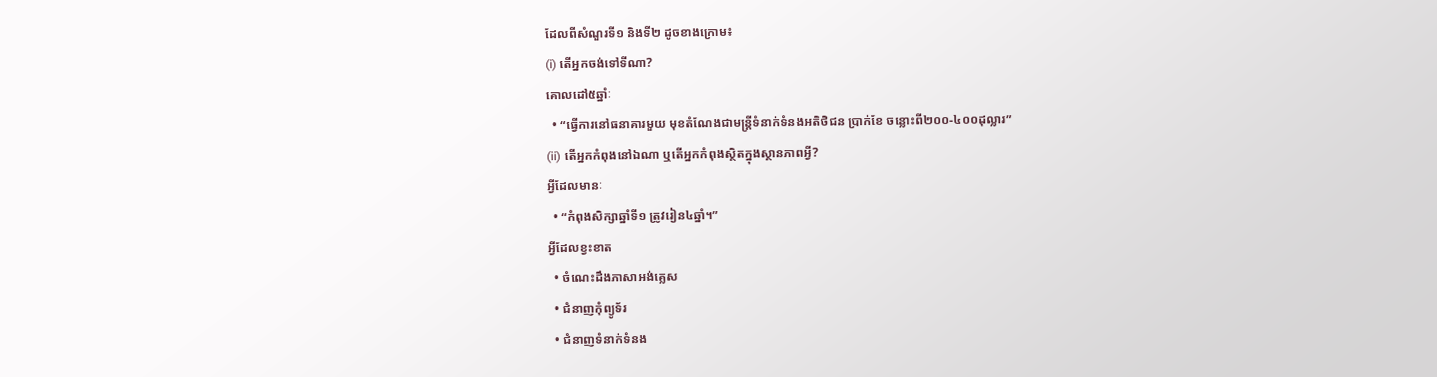ដែលពីសំណួរទី១ និងទី២ ដូចខាងក្រោម៖
(i) តើអ្នកចង់ទៅទីណា?
គោលដៅ៥ឆ្នាំៈ
  • “ធ្វើការនៅធនាគារមួយ មុខតំណែងជាមន្ត្រីទំនាក់ទំនងអតិថិជន ប្រាក់ខែ ចន្លោះពី២០០-៤០០ដុល្លារ”
(ii) តើអ្នកកំពុងនៅឯណា ឬតើអ្នកកំពុងស្ថិតក្នុងស្ថានភាពអ្វី?
អ្វីដែលមានៈ
  • “កំពុងសិក្សាឆ្នាំទី១ ត្រូវរៀន៤ឆ្នាំ។”
អ្វីដែលខ្វះខាត
  • ចំណេះដឹងភាសាអង់គ្លេស
  • ជំនាញកុំព្យូទ័រ
  • ជំនាញទំនាក់ទំនង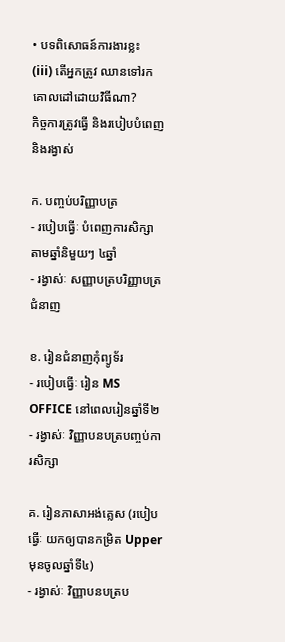• បទពិសោធន៍ការងារខ្លះ
(iii) តើអ្នកត្រូវ ឈានទៅរកគោលដៅដោយវិធីណា?
កិច្ចការត្រូវធ្វើ និងរបៀបបំពេញ និងរង្វាស់

ក. បញ្ចប់បរិញ្ញាបត្រ
- របៀបធ្វើៈ បំពេញការសិក្សាតាមឆ្នាំនិមួយៗ ៤ឆ្នាំ
- រង្វាស់ៈ សញ្ញាបត្របរិញ្ញាបត្រជំនាញ

ខ. រៀនជំនាញកុំព្យូទ័រ
- របៀបធ្វើៈ រៀន MS OFFICE នៅពេលរៀនឆ្នាំទី២
- រង្វាស់ៈ វិញ្ញាបនបត្របញ្ចប់ការសិក្សា

គ. រៀនភាសាអង់គ្លេស (របៀបធ្វើៈ យកឲ្យបានកម្រិត Upper មុនចូលឆ្នាំទី៤)
- រង្វាស់ៈ វិញ្ញាបនបត្រប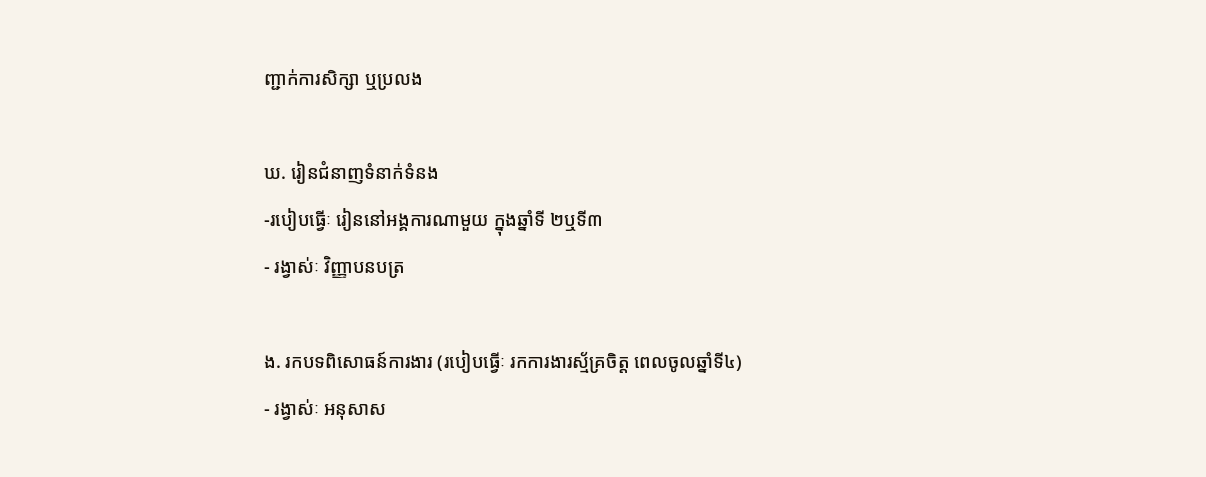ញ្ជាក់ការសិក្សា ឬប្រលង

ឃ. រៀនជំនាញទំនាក់ទំនង
-របៀបធ្វើៈ រៀននៅអង្គការណាមួយ ក្នុងឆ្នាំទី ២ឬទី៣
- រង្វាស់ៈ វិញ្ញាបនបត្រ

ង. រកបទពិសោធន៍ការងារ (របៀបធ្វើៈ រកការងារស្ម័គ្រចិត្ត ពេលចូលឆ្នាំទី៤)
- រង្វាស់ៈ អនុសាស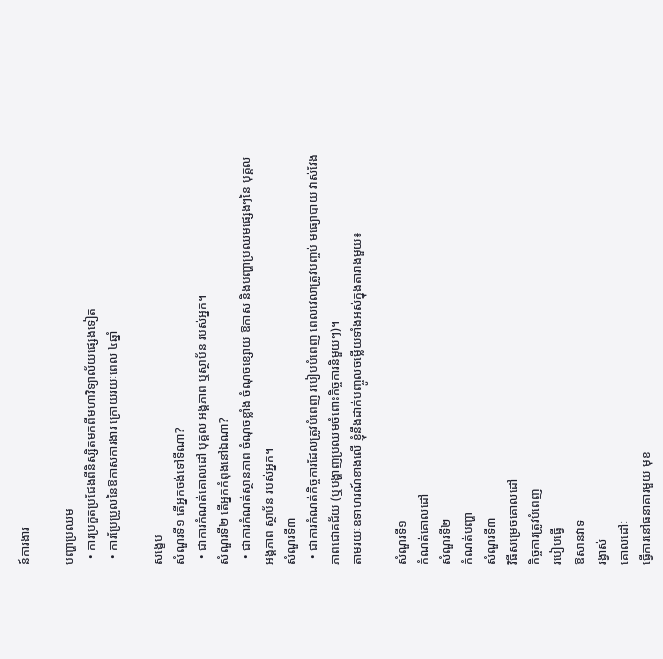ន៍ការងារ

បញ្ហាប្រឈម
  • ការប្រកួតប្រជែងពីនិស្សិតមកពីមហាវិទ្យាល័យផ្សេងទៀត
  • ការប្រែប្រួលនៃឱកាសការងារ ក្រោយរយៈពេល ៤ឆ្នាំ

សង្ខេប
សំណួរទី១ តើអ្នកចង់ទៅទីណា?
  • ជាការកំណត់គោលដៅ បុគ្គល អង្គភាព ឬស្ថាប័ន របស់អ្នក។
សំណួរទី២ តើអ្នកកំពុងនៅឯណា?
  • ជាការកំណត់ស្ថានភាព ចំណុចខ្លាំង ចំណុចខ្សោយ ឱកាស និងបញ្ហាប្រឈមផ្សេងៗនៃ បុគ្គល អង្គភាព ស្ថាប័ន របស់អ្នក។
សំណួរទី៣
  • ជាការកំណត់កិច្ចការដែលត្រូវបំពេញ របៀបបំពេញ ពេលវេលាត្រូវបញ្ចប់ មធ្យោបាយ វាស់វែងភាពជោគជ័យ (ឬបង្ហាញប្រឈមចំពោះកិច្ចការនិមួយៗ)។
តាមរយៈឧទាហរណ៍ខាងលើ ខ្ញុំនឹងដាក់បញ្ចូលចម្លើយទាំងអស់ក្នុងតារាងមួយ៖

សំណួរទី១
កំណត់គោលដៅ
សំណួរទី២
កំណត់បញ្ហា
សំណួរទី៣
វិធីសម្រេចគោលដៅ
កិច្ចការត្រូវបំពេញ
របៀបធ្វើ
ឱសានវាទ
រង្វាស់
គោលដៅៈ
ធ្វើការនៅធនាគារមួយ មុខ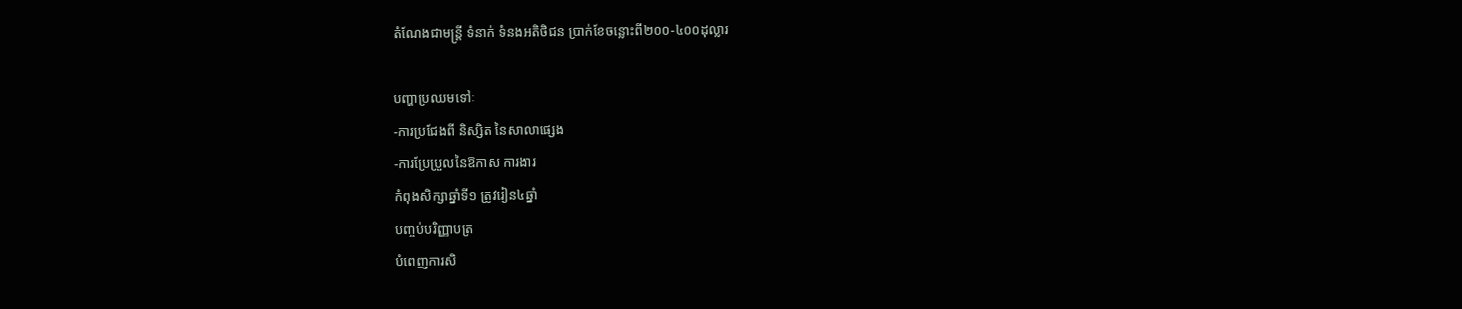តំណែងជាមន្ត្រី ទំនាក់ ទំនងអតិថិជន ប្រាក់ខែចន្លោះពី២០០-៤០០ដុល្លារ

បញ្ហាប្រឈមទៅៈ
-ការប្រជែងពី និស្សិត នៃសាលាផ្សេង
-ការប្រែប្រួលនៃឱកាស ការងារ
កំពុងសិក្សាឆ្នាំទី១ ត្រូវរៀន៤ឆ្នាំ
បញ្ចប់បរិញ្ញាបត្រ
បំពេញការសិ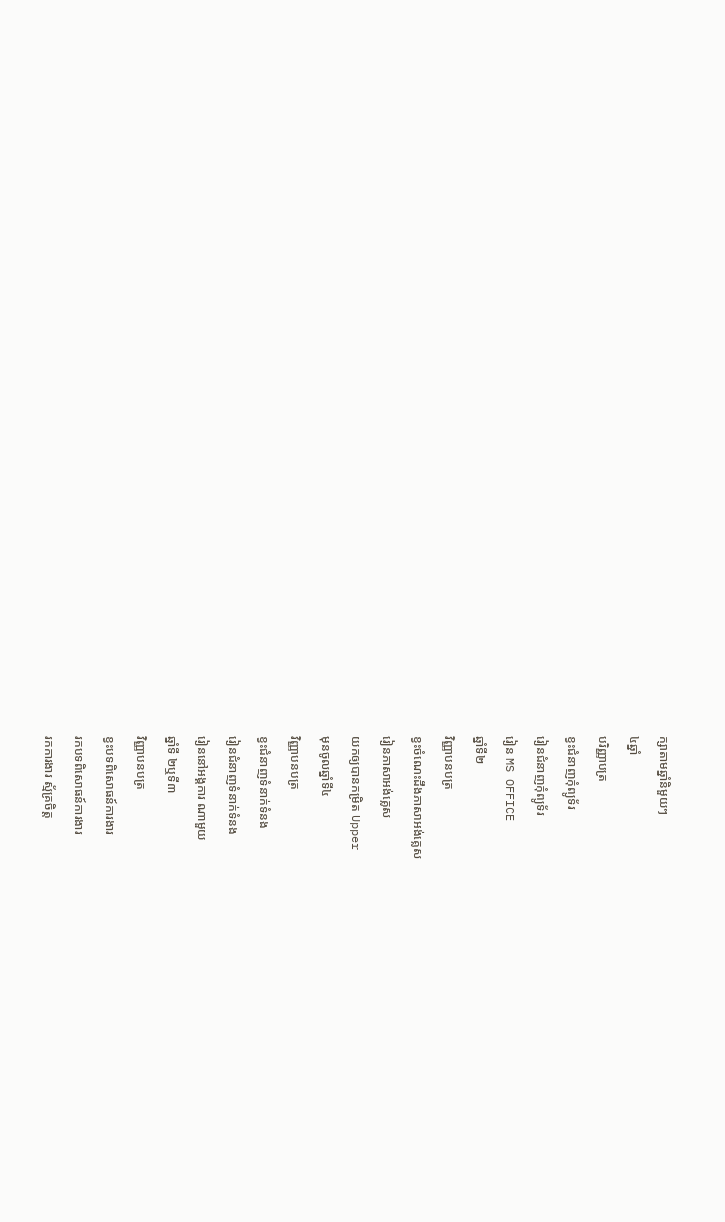ក្សាតាមឆ្នាំនិមួយៗ
៤ឆ្នាំ
បរិញ្ញាបត្រ
ខ្វះជំនាញកុំព្យូទ័រ
រៀនជំនាញកុំព្យូទ័រ
រៀន MS OFFICE
ឆ្នាំទី២
វិញ្ញាបនបត្រ
ខ្វះចំណេះដឹងភាសាអង់គ្លេស
រៀនភាសាអង់គ្លេស
យកឲ្យបានកម្រិត Upper
មុនចូលឆ្នាំទី៤
វិញ្ញាបនបត្រ
ខ្វះជំនាញទំនាក់ទំនង
រៀនជំនាញទំនាក់ទំនង
រៀននៅអង្គការ ណាមួយ
ឆ្នាំទី ២ឬទី៣
វិញ្ញាបនបត្រ
ខ្វះបទពិសោធន៍ការងារ
រកបទពិសោធន៍ការងារ
រកការងារ ស្ម័គ្រចិត្ត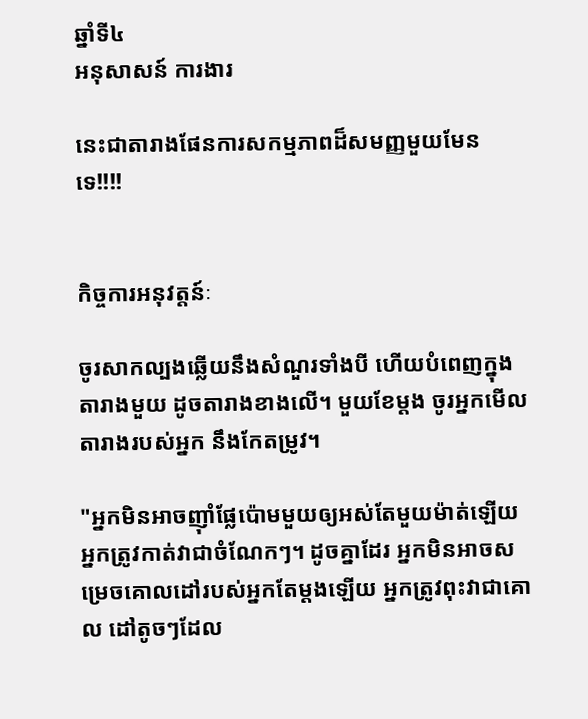ឆ្នាំទី៤
អនុសាសន៍ ការងារ

នេះជាតារាងផែនការសកម្មភាពដ៏សមញ្ញមួយមែនទេ!!!!


កិច្ចការអនុវត្តន៍ៈ

ចូរសាកល្បងឆ្លើយនឹងសំណួរទាំងបី ហើយបំពេញក្នុងតារាងមួយ ដូចតារាងខាងលើ។ មួយខែម្តង ចូរអ្នកមើលតារាងរបស់អ្នក នឹងកែតម្រូវ។

"អ្នកមិនអាចញ៉ាំផ្លែប៉ោមមួយឲ្យអស់តែមួយម៉ាត់ឡើយ អ្នកត្រូវកាត់វាជាចំណែកៗ។ ដូចគ្នាដែរ អ្នកមិនអាចសម្រេចគោលដៅរបស់អ្នកតែម្តងឡើយ អ្នកត្រូវពុះវាជាគោល ដៅតូចៗដែល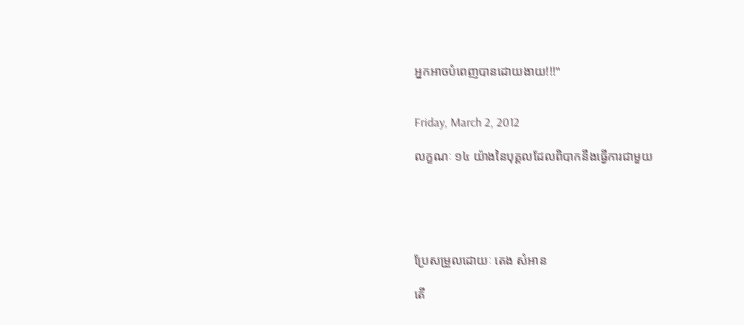អ្នកអាចបំពេញបានដោយងាយ!!!"


Friday, March 2, 2012

លក្ខណៈ ១៤ យ៉ាងនៃបុគ្គលដែលពិបាកនឹងធ្វើការជាមួយ





ប្រែសម្រួលដោយៈ តេង សំអាន

តើ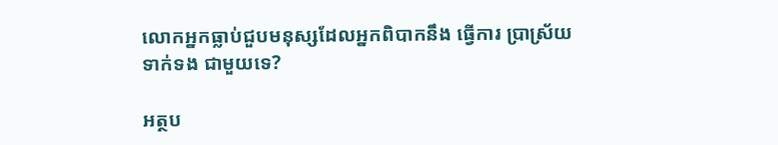លោកអ្នកធ្លាប់ជួបមនុស្សដែលអ្នកពិបាកនឹង ធ្វើការ ប្រាស្រ័យទាក់ទង ជាមួយទេ?

អត្ថប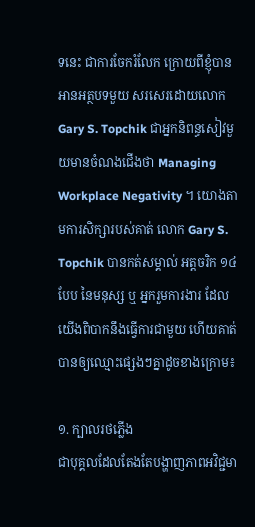ទនេះ ជាការចែករំលែក ក្រោយពីខ្ញុំបានអានអត្ថបទមួយ សរសេរដោយលោក Gary S. Topchik ជាអ្នកនិពន្ធសៀវមួយមានចំណងជើងថា Managing Workplace Negativity ។ យោងតាមការសិក្សារបស់គាត់ លោក Gary S. Topchik បានកត់សម្គាល់ អត្តចរិក ១៤ បែប នៃមនុស្ស ឬ អ្នករួមការងារ ដែលយើងពិបាកនឹងធ្វើការជាមួយ ហើយគាត់បានឲ្យឈ្មោះផ្សេងៗគ្នាដូចខាងក្រោម៖

១. ក្បាលរថភ្លើង
ជាបុគ្គលដែលតែងតែបង្ហាញភាពអវិជ្ជមា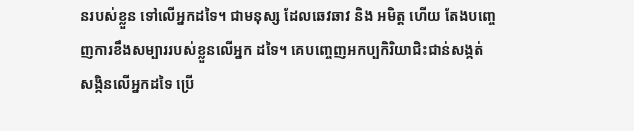នរបស់ខ្លួន ទៅលើអ្នកដទៃ។ ជាមនុស្ស ដែលឆេវឆាវ និង អមិត្ត ហើយ តែងបញ្ចេញការខឹងសម្បាររបស់ខ្លួនលើអ្នក ដទៃ។ គេបញ្ចេញអកប្បកិរិយាជិះជាន់សង្កត់សង្កិនលើអ្នកដទៃ ប្រើ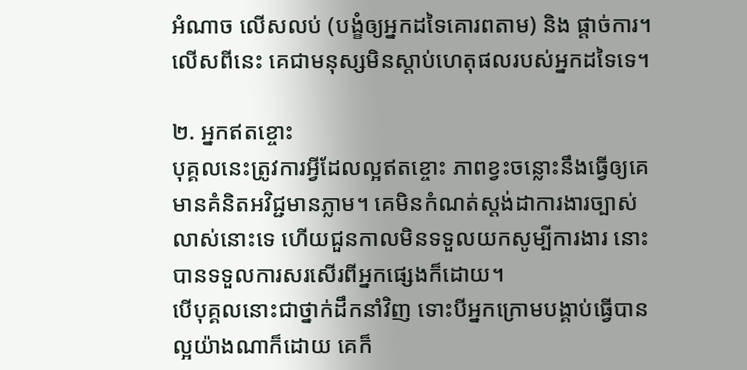អំណាច លើសលប់ (បង្ខំឲ្យអ្នកដទៃគោរពតាម) និង ផ្តាច់ការ។ លើសពីនេះ គេជាមនុស្សមិនស្តាប់ហេតុផលរបស់អ្នកដទៃទេ។

២. អ្នកឥតខ្ចោះ
បុគ្គលនេះត្រូវការអ្វីដែលល្អឥតខ្ចោះ ភាពខ្វះចន្លោះនឹងធ្វើឲ្យគេមានគំនិតអវិជ្ជមានភ្លាម។ គេមិនកំណត់ស្តង់ដាការងារច្បាស់លាស់នោះទេ ហើយជួនកាលមិនទទួលយកសូម្បីការងារ នោះបានទទួលការសរសើរពីអ្នកផ្សេងក៏ដោយ។
បើបុគ្គលនោះជាថ្នាក់ដឹកនាំវិញ ទោះបីអ្នកក្រោមបង្គាប់ធ្វើបានល្អយ៉ាងណាក៏ដោយ គេក៏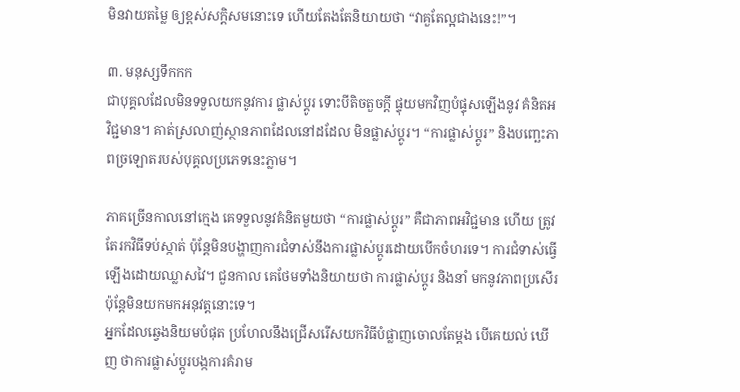មិនវាយតម្លៃ ឲ្យខ្ពស់សក្តិសមនោះទេ ហើយតែងតែនិយាយថា “វាគួតែល្អជាងនេះ!”។

៣. មនុស្សទឹកកក
ជាបុគ្គលដែលមិនទទួលយកនូវការ ផ្លាស់ប្តូរ ទោះបីតិចតួចក្តី ផ្ទុយមកវិញបំផ្ទុសឡើងនូវ គំនិតអវិជ្ជមាន។ គាត់ស្រលាញ់ស្ថានភាពដែលនៅដដែល មិនផ្លាស់ប្តូរ។ “ការផ្លាស់ប្តូរ” និងបញ្ឆេះភាពច្រឡោតរបស់បុគ្គលប្រភេទនេះភ្លាម។

ភាគច្រើនកាលនៅក្មេង គេទទួលនូវគំនិតមួយថា “ការផ្លាស់ប្តូរ” គឺជាភាពអវិជ្ជមាន ហើយ ត្រូវតែរកវិធីទប់ស្កាត់ ប៉ុន្តែមិនបង្ហាញការជំទាស់នឹងការផ្លាស់ប្តូរដោយបើកចំហរទេ។ ការជំទាស់ធ្វើឡើងដោយឈ្លាសវៃ។ ជួនកាល គេថែមទាំងនិយាយថា ការផ្លាស់ប្តូរ និងនាំ មកនូវភាពប្រសើរ ប៉ុន្តែមិនយកមកអនុវត្តនោះទេ។
អ្នកដែលឆ្វេងនិយមបំផុត ប្រហែលនឹងជ្រើសរើសយកវិធីបំផ្លាញចោលតែម្តង បើគេយល់ ឃើញ ថាការផ្លាស់ប្តូរបង្កការគំរាម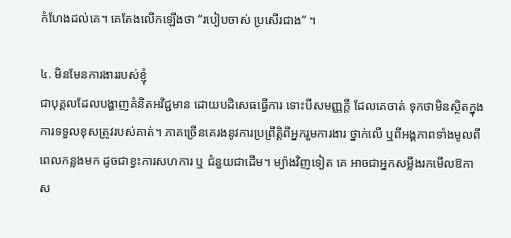កំហែងដល់គេ។ គេតែងលើកឡើងថា “របៀបចាស់ ប្រសើរជាង” ។

៤. មិនមែនការងាររបស់ខ្ញុំ
ជាបុគ្គលដែលបង្ហាញគំនិតអវិជ្ជមាន ដោយបដិសេធធ្វើការ ទោះបីសមញ្ញក្តី ដែលគេចាត់ ទុកថាមិនស្ថិតក្នុងការទទួលខុសត្រូវរបស់គាត់។ ភាគច្រើនគេរងនូវការប្រព្រឹត្តិពីអ្នករួមការងារ ថ្នាក់លើ ឬពីអង្គភាពទាំងមូលពីពេលកន្លងមក ដូចជាខ្វះការសហការ ឬ ជំនួយជាដើម។ ម្យ៉ាងវិញទៀត គេ អាចជាអ្នកសម្លឹងរកមើលឱកាស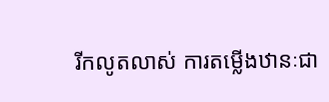រីកលូតលាស់ ការតម្លើងឋានៈជា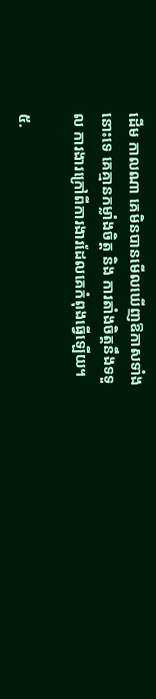ដើម កាលណា គេមិនបានមើលឃើញឱកាសទាំងនោះទេ គេគ្មានកម្លាំងចិត្ត និង ការតាំងចិត្តនឹងទទួល ការងារក្រៅពីការងារដែលគេកំពុងធ្វើឡើយ។

៥.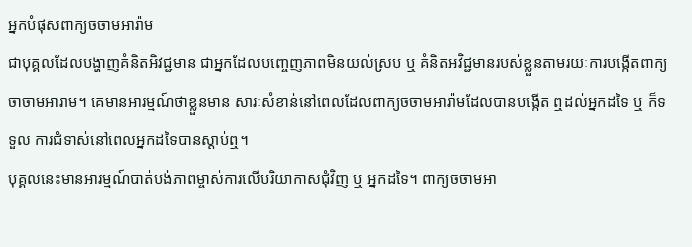អ្នកបំផុសពាក្យចចាមអារ៉ាម
ជាបុគ្គលដែលបង្ហាញគំនិតអិវជ្ជមាន ជាអ្នកដែលបញ្ចេញភាពមិនយល់ស្រប ឬ គំនិតអវិជ្ជមានរបស់ខ្លួនតាមរយៈការបង្កើតពាក្យចាចាមអារាម។ គេមានអារម្មណ៍ថាខ្លួនមាន សារៈសំខាន់នៅពេលដែលពាក្យចចាមអារ៉ាមដែលបានបង្កើត ឮដល់អ្នកដទៃ ឬ ក៏ទទួល ការជំទាស់នៅពេលអ្នកដទៃបានស្តាប់ឮ។
បុគ្គលនេះមានអារម្មណ៍បាត់បង់ភាពម្ចាស់ការលើបរិយាកាសជុំវិញ ឬ អ្នកដទៃ។ ពាក្យចចាមអា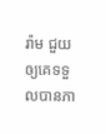រ៉ាម ជួយឲ្យគេទទួលបានភា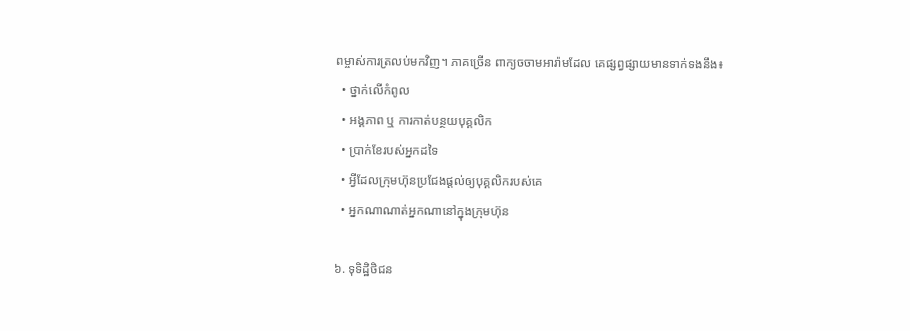ពម្ចាស់ការត្រលប់មកវិញ។ ភាគច្រើន ពាក្យចចាមអារ៉ាមដែល គេផ្សព្វផ្សាយមានទាក់ទងនឹង៖
  • ថ្នាក់លើកំពូល
  • អង្គភាព ឬ ការកាត់បន្ថយបុគ្គលិក
  • ប្រាក់ខែរបស់អ្នកដទៃ
  • អ្វីដែលក្រុមហ៊ុនប្រជែងផ្តល់ឲ្យបុគ្គលិករបស់គេ
  • អ្នកណាណាត់អ្នកណានៅក្នុងក្រុមហ៊ុន

៦. ទុទិដ្ឋិថិជន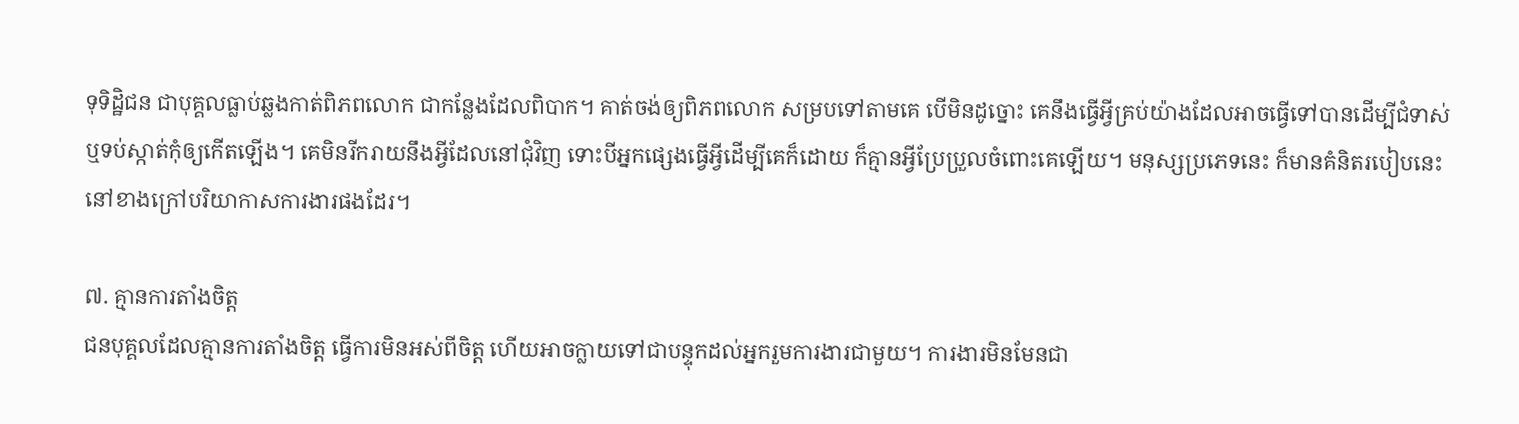ទុទិដ្ឋិជន ជាបុគ្គលធ្លាប់ឆ្លងកាត់ពិភពលោក ជាកន្លែងដែលពិបាក។ គាត់ចង់ឲ្យពិភពលោក សម្របទៅតាមគេ បើមិនដូច្នោះ គេនឹងធ្វើអ្វីគ្រប់យ៉ាងដែលអាចធ្វើទៅបានដើម្បីជំទាស់ ឬទប់ស្កាត់កុំឲ្យកើតឡើង។ គេមិនរីករាយនឹងអ្វីដែលនៅជុំវិញ ទោះបីអ្នកផ្សេងធ្វើអ្វីដើម្បីគេក៏ដោយ ក៏គ្មានអ្វីប្រែប្រួលចំពោះគេឡើយ។ មនុស្សប្រភេទនេះ ក៏មានគំនិតរបៀបនេះនៅខាងក្រៅបរិយាកាសការងារផងដែរ។

៧. គ្មានការតាំងចិត្ត
ជនបុគ្គលដែលគ្មានការតាំងចិត្ត ធ្វើការមិនអស់ពីចិត្ត ហើយអាចក្លាយទៅជាបន្ទុកដល់អ្នករួមការងារជាមួយ។ ការងារមិនមែនជា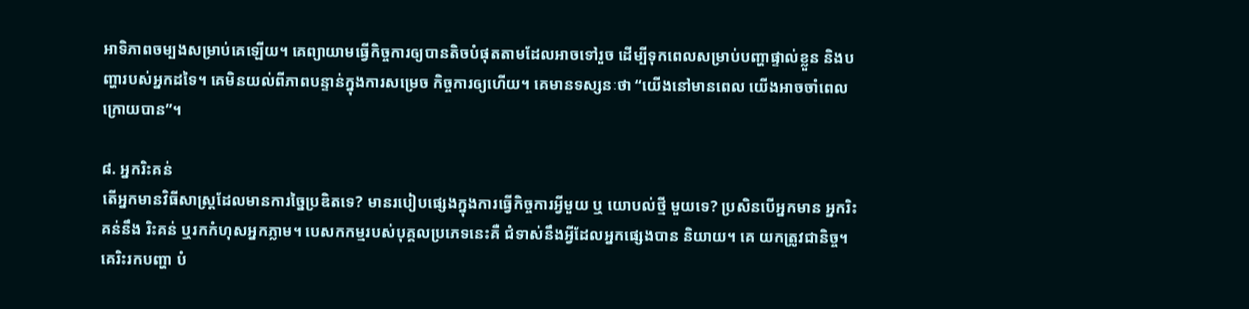អាទិភាពចម្បងសម្រាប់គេឡើយ។ គេព្យាយាមធ្វើកិច្ចការឲ្យបានតិចបំផុតតាមដែលអាចទៅរួច ដើម្បីទុកពេលសម្រាប់បញ្ហាផ្ទាល់ខ្លួន និងបញ្ហារបស់អ្នកដទៃ។ គេមិនយល់ពីភាពបន្ទាន់ក្នុងការសម្រេច កិច្ចការឲ្យហើយ។ គេមានទស្សនៈថា “យើងនៅមានពេល យើងអាចចាំពេលក្រោយបាន”។

៨. អ្នករិះគន់
តើអ្នកមានវិធីសាស្រ្តដែលមានការច្នៃប្រឌិតទេ? មានរបៀបផ្សេងក្នុងការធ្វើកិច្ចការអ្វីមួយ ឬ យោបល់ថ្មី មួយទេ? ប្រសិនបើអ្នកមាន អ្នករិះគន់នឹង រិះគន់ ឬរកកំហុសអ្នកភ្លាម។ បេសកកម្មរបស់បុគ្គលប្រភេទនេះគឺ ជំទាស់នឹងអ្វីដែលអ្នកផ្សេងបាន និយាយ។ គេ យកត្រូវជានិច្ច។ គេរិះរកបញ្ហា បំ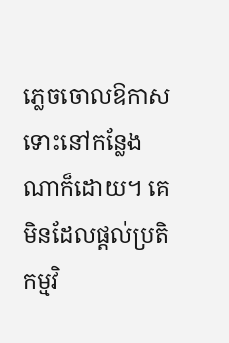ភ្លេចចោលឱកាស ទោះនៅកន្លែងណាក៏ដោយ។ គេមិនដែលផ្តល់ប្រតិកម្មវិ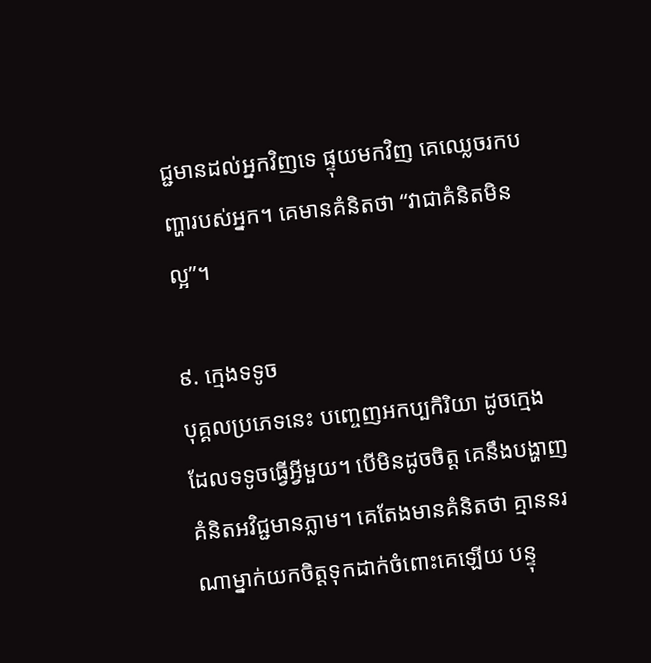ជ្ជមានដល់អ្នកវិញទេ ផ្ទុយមកវិញ គេឈ្លេចរកបញ្ហារបស់អ្នក។ គេមានគំនិតថា “វាជាគំនិតមិនល្អ”។

៩. ក្មេងទទូច
បុគ្គលប្រភេទនេះ បញ្ចេញអកប្បកិរិយា ដូចក្មេងដែលទទូចធ្វើអ្វីមួយ។ បើមិនដូចចិត្ត គេនឹងបង្ហាញ គំនិតអវិជ្ជមានភ្លាម។ គេតែងមានគំនិតថា គ្មាននរណាម្នាក់យកចិត្តទុកដាក់ចំពោះគេឡើយ បន្ទុ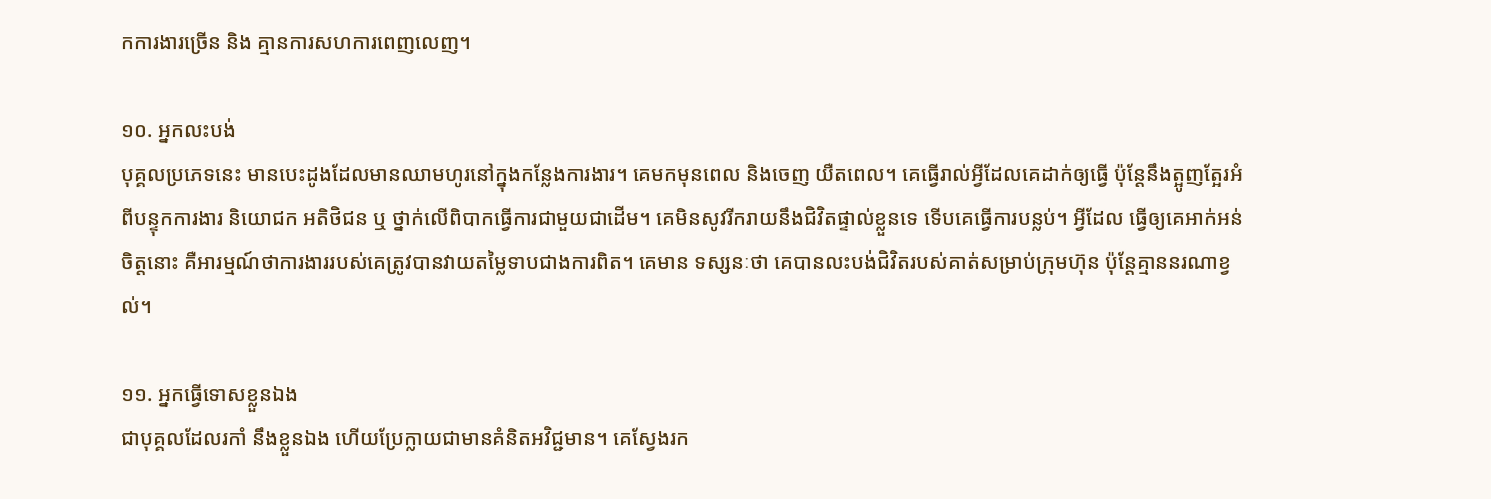កការងារច្រើន និង គ្មានការសហការពេញលេញ។

១០. អ្នកលះបង់
បុគ្គលប្រភេទនេះ មានបេះដូងដែលមានឈាមហូរនៅក្នុងកន្លែងការងារ។ គេមកមុនពេល និងចេញ យឺតពេល។ គេធ្វើរាល់អ្វីដែលគេដាក់ឲ្យធ្វើ ប៉ុន្តែនឹងត្អូញត្អែរអំពីបន្ទុកការងារ និយោជក អតិថិជន ឬ ថ្នាក់លើពិបាកធ្វើការជាមួយជាដើម។ គេមិនសូវរីករាយនឹងជិវិតផ្ទាល់ខ្លួនទេ ទើបគេធ្វើការបន្លប់។ អ្វីដែល ធ្វើឲ្យគេអាក់អន់ចិត្តនោះ គឺអារម្មណ៍ថាការងាររបស់គេត្រូវបានវាយតម្លៃទាបជាងការពិត។ គេមាន ទស្សនៈថា គេបានលះបង់ជិវិតរបស់គាត់សម្រាប់ក្រុមហ៊ុន ប៉ុន្តែគ្មាននរណាខ្វល់។

១១. អ្នកធ្វើទោសខ្លួនឯង
ជាបុគ្គលដែលរកាំ នឹងខ្លួនឯង ហើយប្រែក្លាយជាមានគំនិតអវិជ្ជមាន។ គេស្វែងរក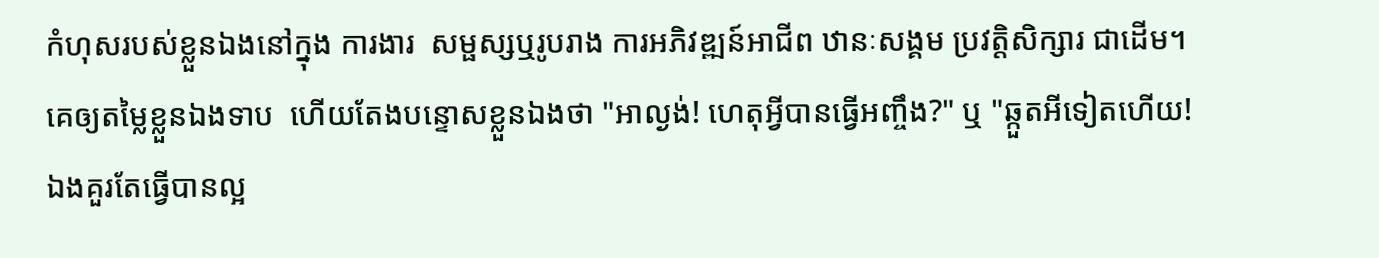កំហុសរបស់ខ្លួនឯងនៅក្នុង ការងារ  សម្ផស្សឬរូបរាង ការអភិវឌ្ឍន៍អាជីព ឋានៈសង្គម ប្រវត្តិសិក្សារ ជាដើម។  គេឲ្យតម្លៃខ្លួនឯងទាប  ហើយតែងបន្ទោសខ្លួនឯងថា "អាល្ងង់! ហេតុអ្វីបានធ្វើអញ្ចឹង?" ឬ "ឆ្កួតអីទៀតហើយ!  ឯងគួរតែធ្វើបានល្អ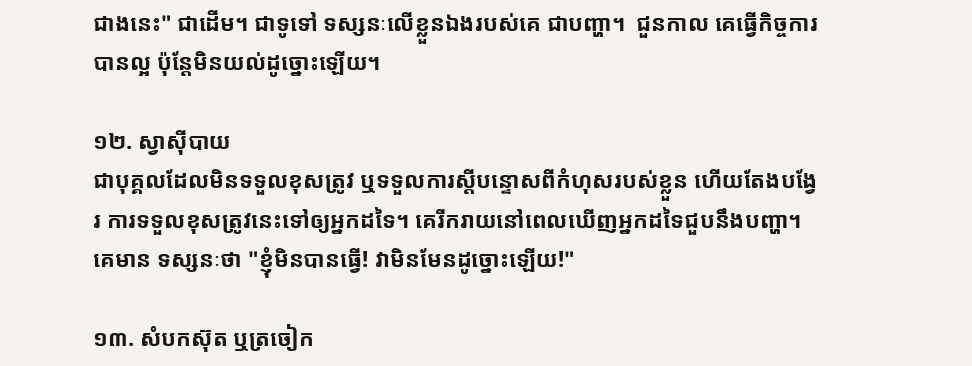ជាងនេះ" ជាដើម។ ជាទូទៅ ទស្សនៈលើខ្លួនឯងរបស់គេ ជាបញ្ហា។  ជួនកាល គេធ្វើកិច្ចការបានល្អ ប៉ុន្តែមិនយល់ដូច្នោះឡើយ។

១២. ស្វាស៊ីបាយ
ជាបុគ្គលដែលមិនទទួលខុសត្រូវ ឬទទួលការស្តីបន្ទោសពីកំហុសរបស់ខ្លួន ហើយតែងបង្វែរ ការទទួលខុសត្រូវនេះទៅឲ្យអ្នកដទៃ។ គេរីករាយនៅពេលឃើញអ្នកដទៃជួបនឹងបញ្ហា។ គេមាន ទស្សនៈថា "ខ្ញុំមិនបានធ្វើ! វាមិនមែនដូច្នោះឡើយ!"

១៣. សំបកស៊ុត ឬត្រចៀក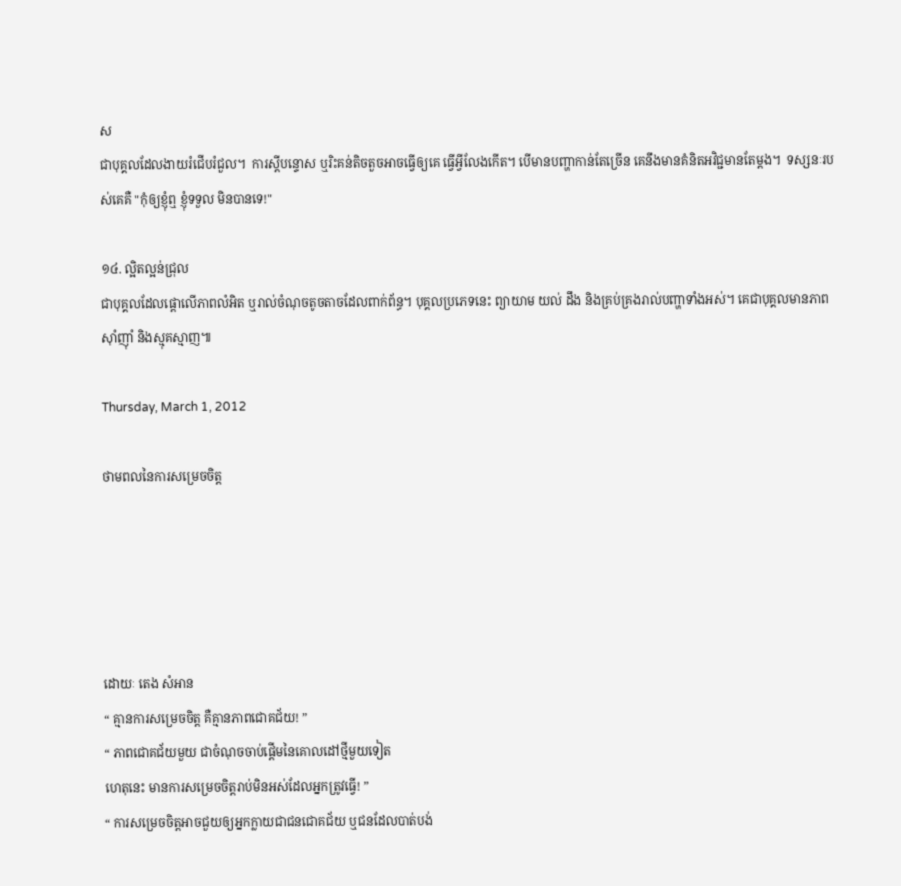ស
ជាបុគ្គលដែលងាយរំជើបរំជួល។  ការស្តីបន្ទោស ឬរិះគន់តិចតួចអាចធ្វើឲ្យគេ ធ្វើអ្វីលែងកើត។ បើមានបញ្ហាកាន់តែច្រើន គេនឹងមានគំនិតអវិជ្ជមានតែម្តង។  ទស្សនៈរបស់គេគឺ "កុំឲ្យខ្ញុំឮ ខ្ញុំទទួល មិនបានទេ!"

១៤. ល្អិតល្អន់ជ្រុល
ជាបុគ្គលដែលផ្តោលើភាពលំអិត ឬរាល់ចំណុចតូចតាចដែលពាក់ព័ន្ធ។ បុគ្គលប្រភេទនេះ ព្យាយាម យល់ ដឹង និងគ្រប់គ្រងរាល់បញ្ហាទាំងអស់។ គេជាបុគ្គលមានភាពស៊ាំញ៉ាំ និងស្មុគស្មាញ៕

Thursday, March 1, 2012

ថាមពលនៃការសម្រេចចិត្ត





ដោយៈ តេង សំអាន
“ គ្មានការសម្រេចចិត្ត គឺគ្មានភាពជោគជ័យ! ”
“ ភាពជោគជ័យមួយ ជាចំណុចចាប់ផ្តើមនៃគោលដៅថ្មីមួយទៀត
ហេតុនេះ មានការសម្រេចចិត្តរាប់មិនអស់ដែលអ្នកត្រូវធ្វើ! ”
“ ការសម្រេចចិត្តអាចជួយឲ្យអ្នកក្លាយជាជនជោគជ័យ ឬជនដែលបាត់បង់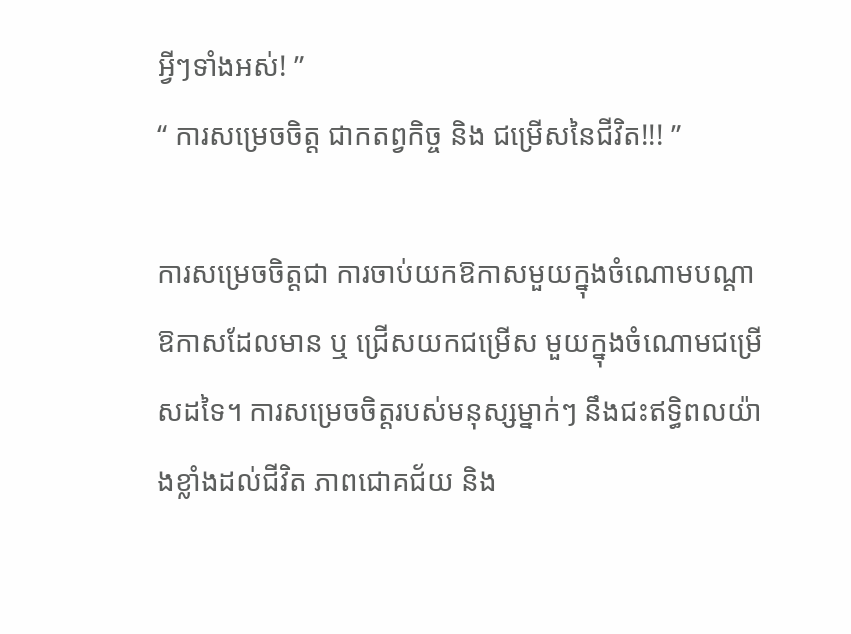អ្វីៗទាំងអស់! ”
“ ការសម្រេចចិត្ត ជាកតព្វកិច្ច និង ជម្រើសនៃជីវិត!!! ”

ការសម្រេចចិត្តជា ការចាប់យកឱកាសមួយក្នុងចំណោមបណ្តាឱកាសដែលមាន ឬ ជ្រើសយកជម្រើស មួយក្នុងចំណោមជម្រើសដទៃ។ ការសម្រេចចិត្តរបស់មនុស្សម្នាក់ៗ នឹងជះឥទ្ធិពលយ៉ាងខ្លាំងដល់ជីវិត ភាពជោគជ័យ និង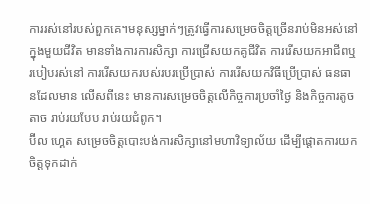ការរស់នៅរបស់ពួកគេ។មនុស្សម្នាក់ៗត្រូវធ្វើការសម្រេចចិត្តច្រើនរាប់មិនអស់នៅក្នុងមួយជីវិត មានទាំងការការសិក្សា ការជ្រើសយកគូជីវិត ការរើសយកអាជីពឬរបៀបរស់នៅ ការរើសយករបស់របរប្រើប្រាស់ ការរើសយកវិធីប្រើប្រាស់ ធនធានដែលមាន លើសពីនេះ មានការសម្រេចចិត្តលើកិច្ចការប្រចាំថ្ងៃ និងកិច្ចការតូចតាច រាប់រយបែប រាប់រយជំពូក។
ប៊ីល ហ្គេត សម្រេចចិត្តបោះបង់ការសិក្សានៅមហាវិទ្យាល័យ ដើម្បីផ្តោតការយកចិត្តទុកដាក់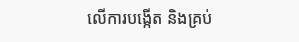លើការបង្កើត និងគ្រប់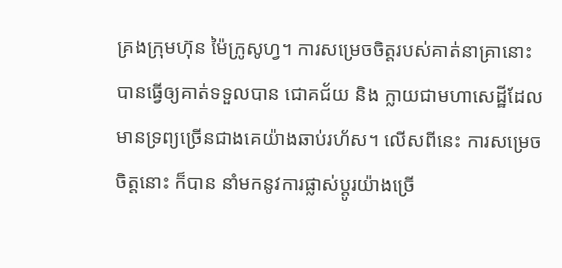គ្រងក្រុមហ៊ុន ម៉ៃក្រូសូហ្វ។ ការសម្រេចចិត្តរបស់គាត់នាគ្រានោះ បានធ្វើឲ្យគាត់ទទួលបាន ជោគជ័យ និង ក្លាយជាមហាសេដ្ឋីដែលមានទ្រព្យច្រើនជាងគេយ៉ាងឆាប់រហ័ស។ លើសពីនេះ ការសម្រេចចិត្តនោះ ក៏បាន នាំមកនូវការផ្លាស់ប្តូរយ៉ាងច្រើ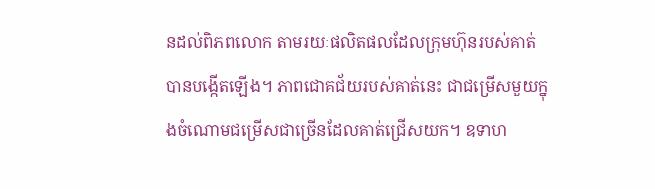នដល់ពិភពលោក តាមរយៈផលិតផលដែលក្រុមហ៊ុនរបស់គាត់ បានបង្កើតឡើង។ ភាពជោគជ័យរបស់គាត់នេះ ជាជម្រើសមួយក្នុងចំណោមជម្រើសជាច្រើនដែលគាត់ជ្រើសយក។ ឧទាហ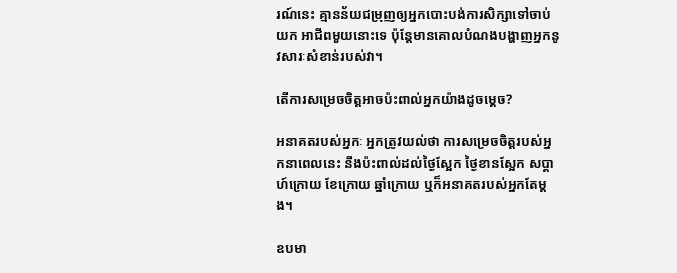រណ៍នេះ គ្មានន័យជម្រុញឲ្យអ្នកបោះបង់ការសិក្សាទៅចាប់យក អាជីពមួយនោះទេ ប៉ុន្តែមានគោលបំណងបង្ហាញអ្នកនូវសារៈសំខាន់របស់វា។

តើការសម្រេចចិត្តអាចប៉ះពាល់អ្នកយ៉ាងដូចម្តេច?

អនាគតរបស់អ្នកៈ អ្នកត្រូវយល់ថា ការសម្រេចចិត្តរបស់អ្នកនាពេលនេះ នឹងប៉ះពាល់ដល់ថ្ងៃស្អែក ថ្ងៃខានស្អែក សប្តាហ៍ក្រោយ ខែក្រោយ ឆ្នាំក្រោយ ឬក៏អនាគតរបស់អ្នកតែម្តង។

ឧបមា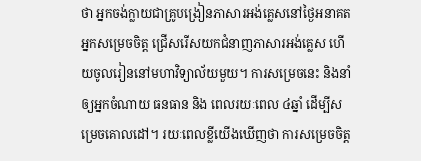ថា អ្នកចង់ក្លាយជាគ្រូបង្រៀនភាសារអង់គ្លេសនៅថ្ងៃអនាគត អ្នកសម្រេចចិត្ត ជ្រើសរើសយកជំនាញភាសារអង់គ្លេស ហើយចូលរៀននៅមហាវិទ្យាល័យមួយ។ ការសម្រេចនេះ និងនាំឲ្យអ្នកចំណាយ ធនធាន និង ពេលរយៈពេល ៤ឆ្នាំ ដើម្បីសម្រេចគោលដៅ។ រយៈពេលខ្លីយើងឃើញថា ការសម្រេចចិត្ត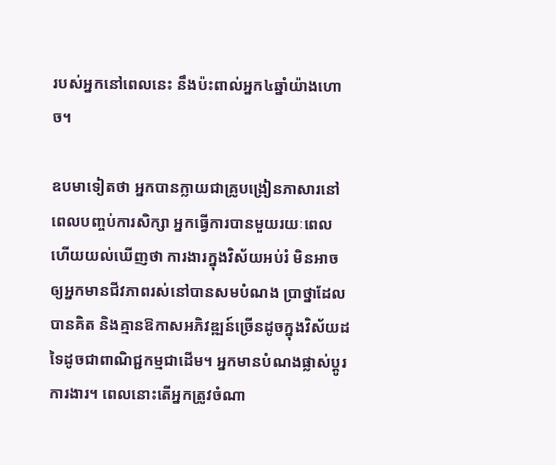របស់អ្នកនៅពេលនេះ នឹងប៉ះពាល់អ្នក៤ឆ្នាំយ៉ាងហោច។

ឧបមាទៀតថា អ្នកបានក្លាយជាគ្រូបង្រៀនភាសារនៅពេលបញ្ចប់ការសិក្សា អ្នកធ្វើការបានមួយរយៈពេល ហើយយល់ឃើញថា ការងារក្នុងវិស័យអប់រំ មិនអាចឲ្យអ្នកមានជីវភាពរស់នៅបានសមបំណង ប្រាថ្នាដែលបានគិត និងគ្មានឱកាសអភិវឌ្ឍន៍ច្រើនដូចក្នុងវិស័យដទៃដូចជាពាណិជ្ជកម្មជាដើម។ អ្នកមានបំណងផ្លាស់ប្តូរការងារ។ ពេលនោះតើអ្នកត្រូវចំណា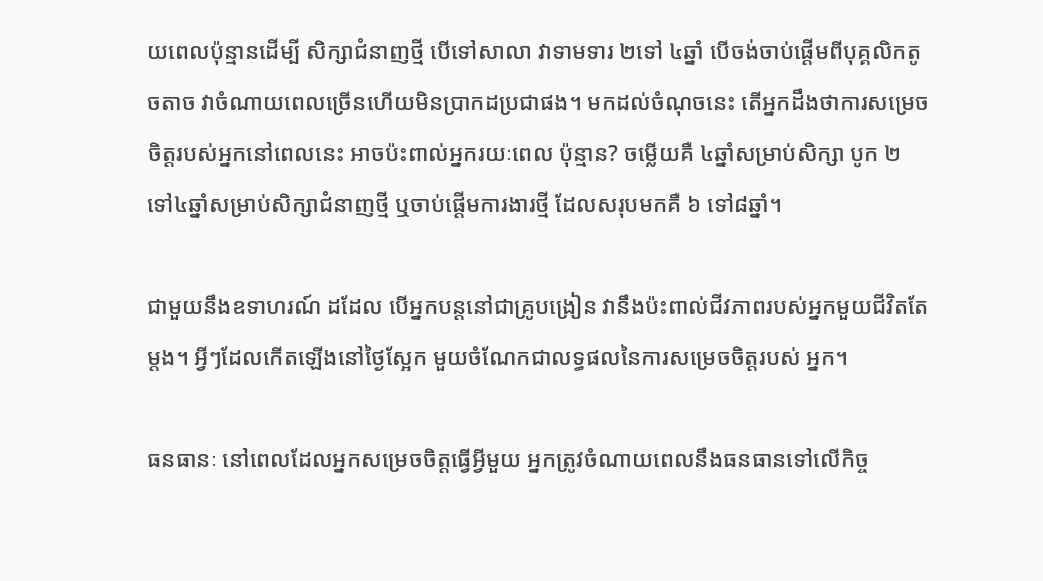យពេលប៉ុន្មានដើម្បី សិក្សាជំនាញថ្មី បើទៅសាលា វាទាមទារ ២ទៅ ៤ឆ្នាំ បើចង់ចាប់ផ្តើមពីបុគ្គលិកតូចតាច វាចំណាយពេលច្រើនហើយមិនប្រាកដប្រជាផង។ មកដល់ចំណុចនេះ តើអ្នកដឹងថាការសម្រេចចិត្តរបស់អ្នកនៅពេលនេះ អាចប៉ះពាល់អ្នករយៈពេល ប៉ុន្មាន? ចម្លើយគឺ ៤ឆ្នាំសម្រាប់សិក្សា បូក ២ ទៅ៤ឆ្នាំសម្រាប់សិក្សាជំនាញថ្មី ឬចាប់ផ្តើមការងារថ្មី ដែលសរុបមកគឺ ៦ ទៅ៨ឆ្នាំ។

ជាមួយនឹងឧទាហរណ៍ ដដែល បើអ្នកបន្តនៅជាគ្រូបង្រៀន វានឹងប៉ះពាល់ជីវភាពរបស់អ្នកមួយជីវិតតែ ម្តង។ អ្វីៗដែលកើតឡើងនៅថ្ងៃស្អែក មួយចំណែកជាលទ្ធផលនៃការសម្រេចចិត្តរបស់ អ្នក។

ធនធានៈ នៅពេលដែលអ្នកសម្រេចចិត្តធ្វើអ្វីមួយ អ្នកត្រូវចំណាយពេលនឹងធនធានទៅលើកិច្ច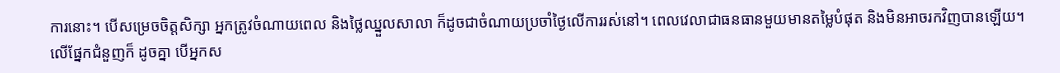ការនោះ។ បើសម្រេចចិត្តសិក្សា អ្នកត្រូវចំណាយពេល និងថ្លៃឈ្នួលសាលា ក៏ដូចជាចំណាយប្រចាំថ្ងៃលើការរស់នៅ។ ពេលវេលាជាធនធានមួយមានតម្លៃបំផុត និងមិនអាចរកវិញបានឡើយ។ លើផ្នែកជំនួញក៏ ដូចគ្នា បើអ្នកស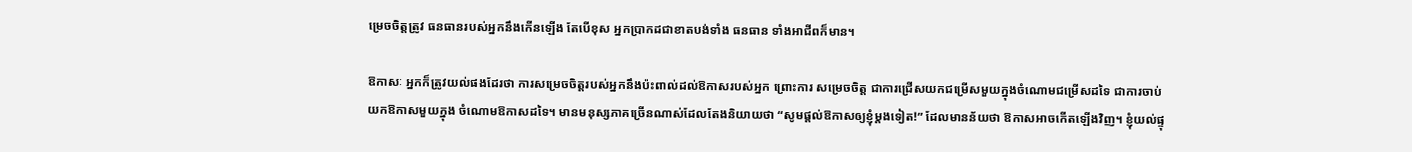ម្រេចចិត្តត្រូវ ធនធានរបស់អ្នកនឹងកើនឡើង តែបើខុស អ្នកប្រាកដជាខាតបង់ទាំង ធនធាន ទាំងអាជីពក៏មាន។

ឱកាសៈ អ្នកក៏ត្រូវយល់ផងដែរថា ការសម្រេចចិត្តរបស់អ្នកនឹងប៉ះពាល់ដល់ឱកាសរបស់អ្នក ព្រោះការ សម្រេចចិត្ត ជាការជ្រើសយកជម្រើសមួយក្នុងចំណោមជម្រើសដទៃ ជាការចាប់យកឱកាសមួយក្នុង ចំណោមឱកាសដទៃ។ មានមនុស្សភាគច្រើនណាស់ដែលតែងនិយាយថា “សូមផ្តល់ឱកាសឲ្យខ្ញុំម្តងទៀត!” ដែលមានន័យថា ឱកាសអាចកើតឡើងវិញ។ ខ្ញុំយល់ផ្ទុ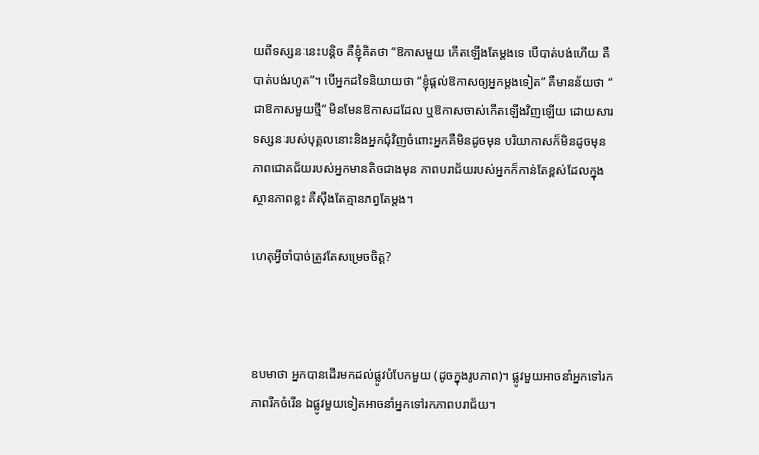យពីទស្សនៈនេះបន្តិច គឺខ្ញុំគិតថា “ឱកាសមួយ កើតឡើងតែម្តងទេ បើបាត់បង់ហើយ គឺបាត់បង់រហូត”។ បើអ្នកដទៃនិយាយថា “ខ្ញុំផ្តល់ឱកាសឲ្យអ្នកម្តងទៀត” គឺមានន័យថា “ ជាឱកាសមួយថ្មី” មិនមែនឱកាសដដែល ឬឱកាសចាស់កើតឡើងវិញឡើយ ដោយសារទស្សនៈរបស់បុគ្គលនោះនិងអ្នកជុំវិញចំពោះអ្នកគឺមិនដូចមុន បរិយាកាសក៏មិនដូចមុន ភាពជោគជ័យរបស់អ្នកមានតិចជាងមុន ភាពបរាជ័យរបស់អ្នកក៏កាន់តែខ្ពស់ដែលក្នុងស្ថានភាពខ្លះ គឺស៊ឹងតែគ្មានភព្វតែម្តង។

ហេតុអ្វីចាំបាច់ត្រូវតែសម្រេចចិត្ត?



ឧបមាថា អ្នកបានដើរមកដល់ផ្លូវបំបែកមួយ (ដូចក្នុងរូបភាព)។ ផ្លូវមួយអាចនាំអ្នកទៅរកភាពរីកចំរើន ឯផ្លូវមួយទៀតអាចនាំអ្នកទៅរកភាពបរាជ័យ។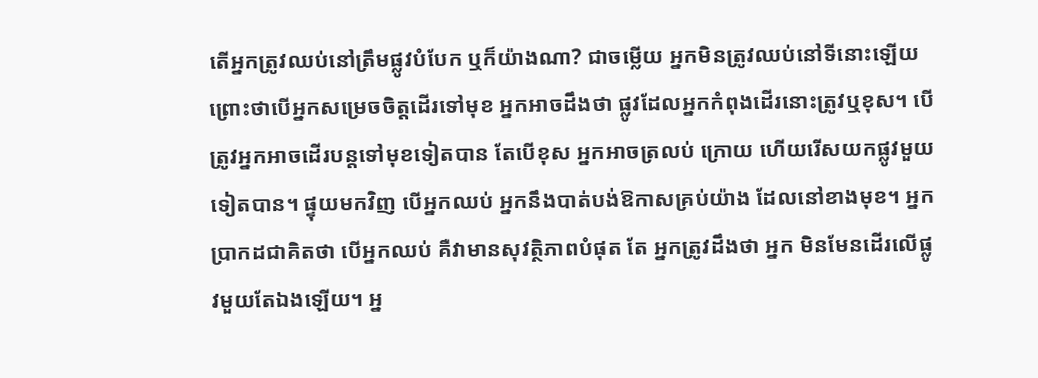តើអ្នកត្រូវឈប់នៅត្រឹមផ្លូវបំបែក ឬក៏យ៉ាងណា? ជាចម្លើយ អ្នកមិនត្រូវឈប់នៅទីនោះឡើយ ព្រោះថាបើអ្នកសម្រេចចិត្តដើរទៅមុខ អ្នកអាចដឹងថា ផ្លូវដែលអ្នកកំពុងដើរនោះត្រូវឬខុស។ បើត្រូវអ្នកអាចដើរបន្តទៅមុខទៀតបាន តែបើខុស អ្នកអាចត្រលប់ ក្រោយ ហើយរើសយកផ្លូវមួយទៀតបាន។ ផ្ទុយមកវិញ បើអ្នកឈប់ អ្នកនឹងបាត់បង់ឱកាសគ្រប់យ៉ាង ដែលនៅខាងមុខ។ អ្នកប្រាកដជាគិតថា បើអ្នកឈប់ គឺវាមានសុវត្ថិភាពបំផុត តែ អ្នកត្រូវដឹងថា អ្នក មិនមែនដើរលើផ្លូវមួយតែឯងឡើយ។ អ្ន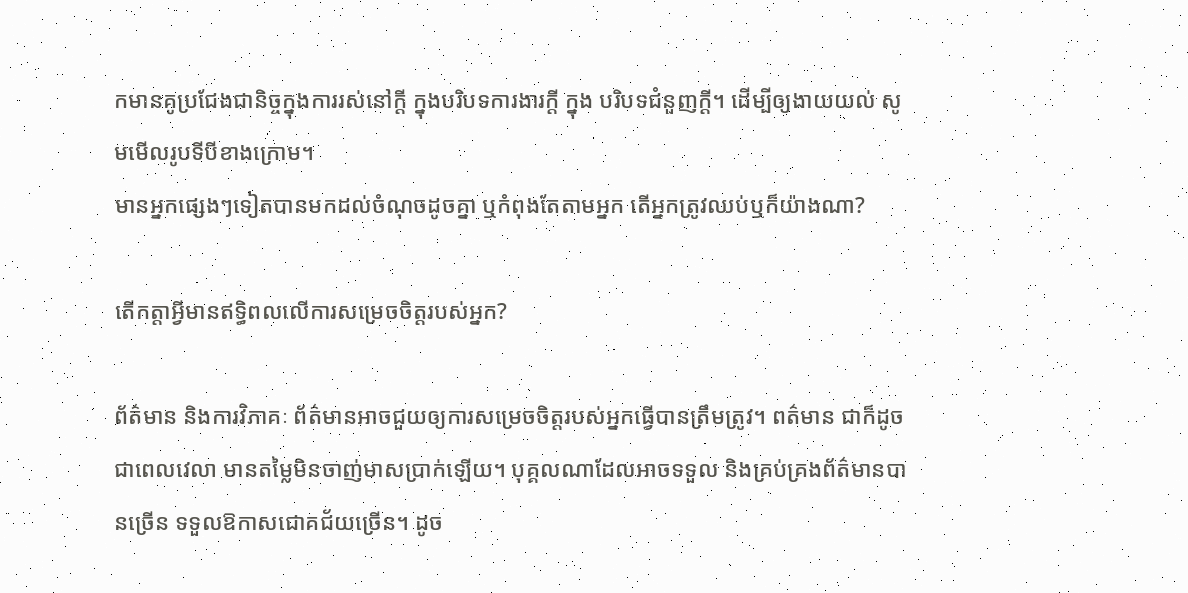កមានគូប្រជែងជានិច្ចក្នុងការរស់នៅក្តី ក្នុងបរិបទការងារក្តី ក្នុង បរិបទជំនួញក្តី។ ដើម្បីឲ្យងាយយល់ សូមមើលរូបទីបីខាងក្រោម។
មានអ្នកផ្សេងៗទៀតបានមកដល់ចំណុចដូចគ្នា ឬកំពុងតែតាមអ្នក តើអ្នកត្រូវឈប់ឬក៏យ៉ាងណា?

តើកត្តាអ្វីមានឥទ្ធិពលលើការសម្រេចចិត្តរបស់អ្នក?

ព័ត៌មាន និងការវិភាគៈ ព័ត៌មានអាចជួយឲ្យការសម្រេចចិត្តរបស់អ្នកធ្វើបានត្រឹមត្រូវ។ ពត៌មាន ជាក៏ដូចជាពេលវេលា មានតម្លៃមិនចាញ់មាសប្រាក់ឡើយ។ បុគ្គលណាដែលអាចទទួល និងគ្រប់គ្រងព័ត៌មានបានច្រើន ទទួលឱកាសជោគជ័យច្រើន។ ដូច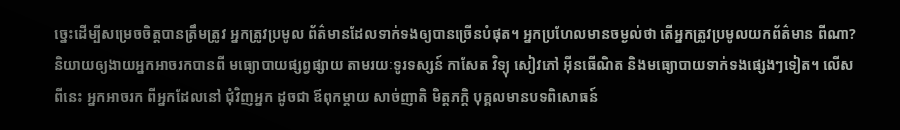ច្នេះដើម្បីសម្រេចចិត្តបានត្រឹមត្រូវ អ្នកត្រូវប្រមូល ព័ត៌មានដែលទាក់ទងឲ្យបានច្រើនបំផុត។ អ្នកប្រហែលមានចម្ងល់ថា តើអ្នកត្រូវប្រមូលយកព័ត៌មាន ពីណា? និយាយឲ្យងាយអ្នកអាចរកបានពី មធ្យោបាយផ្សព្វផ្សាយ តាមរយៈទូរទស្សន៍ កាសែត វិទ្យុ សៀវភៅ អ៊ីនធើណិត និងមធ្យោបាយទាក់ទងផ្សេងៗទៀត។ លើសពីនេះ អ្នកអាចរក ពីអ្នកដែលនៅ ជុំវិញអ្នក ដូចជា ឪពុកម្តាយ សាច់ញាតិ មិត្តភក្តិ បុគ្គលមានបទពិសោធន៍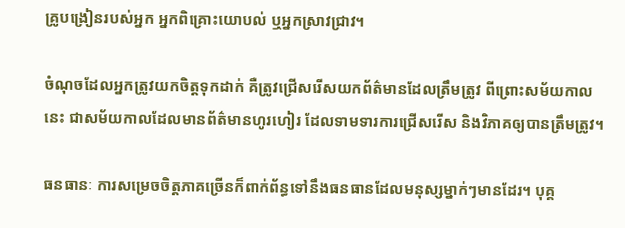គ្រូបង្រៀនរបស់អ្នក អ្នកពិគ្រោះយោបល់ ឬអ្នកស្រាវជ្រាវ។

ចំណុចដែលអ្នកត្រូវយកចិត្តទុកដាក់ គឺត្រូវជ្រើសរើសយកព័ត៌មានដែលត្រឹមត្រូវ ពីព្រោះសម័យកាល នេះ ជាសម័យកាលដែលមានព័ត៌មានហូរហៀរ ដែលទាមទារការជ្រើសរើស និងវិភាគឲ្យបានត្រឹមត្រូវ។

ធនធានៈ ការសម្រេចចិត្តភាគច្រើនក៏ពាក់ព័ន្ធទៅនឹងធនធានដែលមនុស្សម្នាក់ៗមានដែរ។ បុគ្គ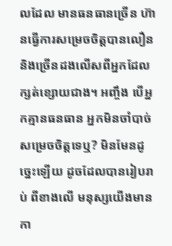លដែល មានធនធានច្រើន ហ៊ានធ្វើការសម្រេចចិត្តបានលឿន និងច្រើនដងលើសពីអ្នកដែលក្សត់ខ្សោយជាង។ អញ្ចឹង បើអ្នកគ្មានធនធាន អ្នកមិនចាំបាច់សម្រេចចិត្តទេឬ? មិនមែនដូច្នេះឡើយ ដូចដែលបានរៀបរាប់ ពីខាងលើ មនុស្សយើងមានកា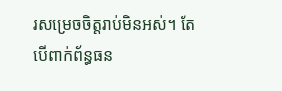រសម្រេចចិត្តរាប់មិនអស់។ តែបើពាក់ព័ន្ធធន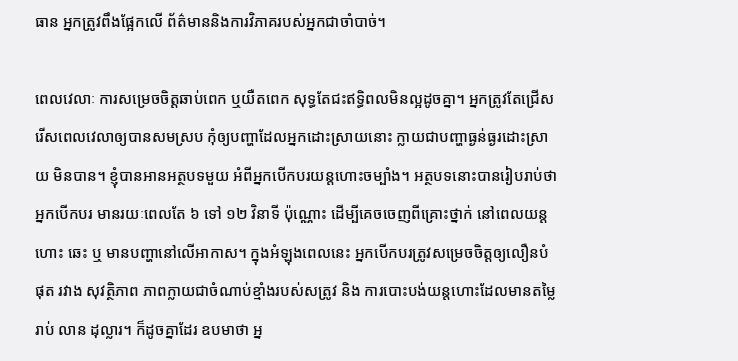ធាន អ្នកត្រូវពឹងផ្អែកលើ ព័ត៌មាននិងការវិភាគរបស់អ្នកជាចាំបាច់។

ពេលវេលាៈ ការសម្រេចចិត្តឆាប់ពេក ឬយឺតពេក សុទ្ធតែជះឥទ្ធិពលមិនល្អដូចគ្នា។ អ្នកត្រូវតែជ្រើស រើសពេលវេលាឲ្យបានសមស្រប កុំឲ្យបញ្ហាដែលអ្នកដោះស្រាយនោះ ក្លាយជាបញ្ហាធ្ងន់ធ្ងរដោះស្រាយ មិនបាន។ ខ្ញុំបានអានអត្ថបទមួយ អំពីអ្នកបើកបរយន្តហោះចម្បាំង។ អត្ថបទនោះបានរៀបរាប់ថា អ្នកបើកបរ មានរយៈពេលតែ ៦ ទៅ ១២ វិនាទី ប៉ុណ្ណោះ ដើម្បីគេចចេញពីគ្រោះថ្នាក់ នៅពេលយន្តហោះ ឆេះ ឬ មានបញ្ហានៅលើអាកាស។ ក្នុងអំឡុងពេលនេះ អ្នកបើកបរត្រូវសម្រេចចិត្តឲ្យលឿនបំផុត រវាង សុវត្ថិភាព ភាពក្លាយជាចំណាប់ខ្មាំងរបស់សត្រូវ និង ការបោះបង់យន្តហោះដែលមានតម្លៃរាប់ លាន ដុល្លារ។ ក៏ដូចគ្នាដែរ ឧបមាថា អ្ន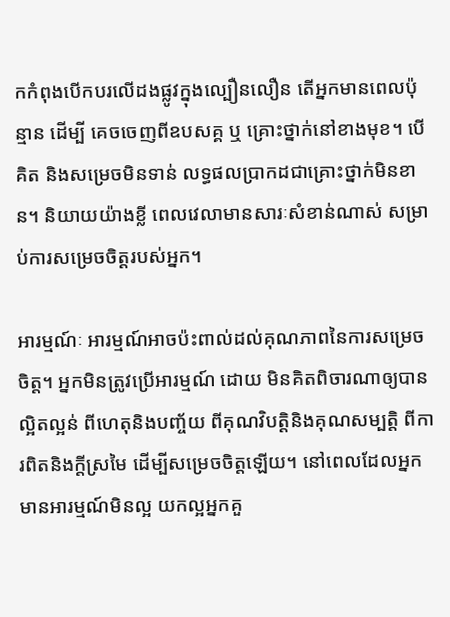កកំពុងបើកបរលើដងផ្លូវក្នុងល្បឿនលឿន តើអ្នកមានពេលប៉ុន្មាន ដើម្បី គេចចេញពីឧបសគ្គ ឬ គ្រោះថ្នាក់នៅខាងមុខ។ បើគិត និងសម្រេចមិនទាន់ លទ្ធផលប្រាកដជាគ្រោះថ្នាក់មិនខាន។ និយាយយ៉ាងខ្លី ពេលវេលាមានសារៈសំខាន់ណាស់ សម្រាប់ការសម្រេចចិត្តរបស់អ្នក។

អារម្មណ៍ៈ អារម្មណ៍អាចប៉ះពាល់ដល់គុណភាពនៃការសម្រេចចិត្ត។ អ្នកមិនត្រូវប្រើអារម្មណ៍ ដោយ មិនគិតពិចារណាឲ្យបានល្អិតល្អន់ ពីហេតុនិងបញ្ច័យ ពីគុណវិបត្តិនិងគុណសម្បត្តិ ពីការពិតនិងក្តីស្រមៃ ដើម្បីសម្រេចចិត្តឡើយ។ នៅពេលដែលអ្នកមានអារម្មណ៍មិនល្អ យកល្អអ្នកគួ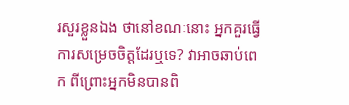រសួរខ្លួនឯង ថានៅខណៈនោះ អ្នកគួរធ្វើការសម្រេចចិត្តដែរឬទេ? វាអាចឆាប់ពេក ពីព្រោះអ្នកមិនបានពិ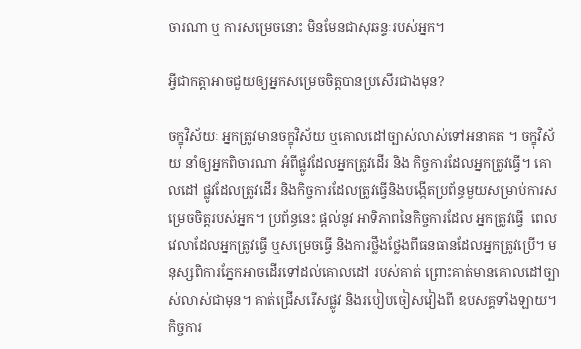ចារណា ឬ ការសម្រេចនោះ មិនមែនជាសុឆន្ទៈរបស់អ្នក។

អ្វីជាកត្តាអាចជួយឲ្យអ្នកសម្រេចចិត្តបានប្រសើរជាងមុន?

ចក្ខុវិស័យៈ អ្នកត្រូវមានចក្ខុវិស័យ ឬគោលដៅច្បាស់លាស់ទៅអនាគត ។ ចក្ខុវិស័យ នាំឲ្យអ្នកពិចារណា អំពីផ្លូវដែលអ្នកត្រូវដើរ និង កិច្ចការដែលអ្នកត្រូវធ្វើ។ គោលដៅ ផ្លូវដែលត្រូវដើរ និងកិច្ចការដែលត្រូវធ្វើនិងបង្កើតប្រព័ន្ធមួយសម្រាប់ការសម្រេចចិត្តរបស់អ្នក។ ប្រព័ន្ធនេះ ផ្តល់នូវ អាទិភាពនៃកិច្ចការដែល អ្នកត្រូវធ្វើ  ពេលវេលាដែលអ្នកត្រូវធ្វើ ឬសម្រេចធ្វើ និងការថ្លឹងថ្លែងពីធនធានដែលអ្នកត្រូវប្រើ។ មនុស្សពិការភ្នែកអាចដើរទៅដល់គោលដៅ របស់គាត់ ព្រោះគាត់មានគោលដៅច្បាស់លាស់ជាមុន។ គាត់ជ្រើសរើសផ្លូវ និងរបៀបចៀសវៀងពី ឧបសគ្គទាំងឡាយ។ កិច្ចការ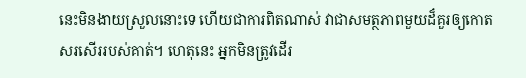នេះមិនងាយស្រួលនោះទេ ហើយជាការពិតណាស់ វាជាសមត្ថភាពមួយដ៏គួរឲ្យកោតសរសើររបស់គាត់។ ហេតុនេះ អ្នកមិនត្រូវដើរ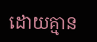ដោយគ្មាន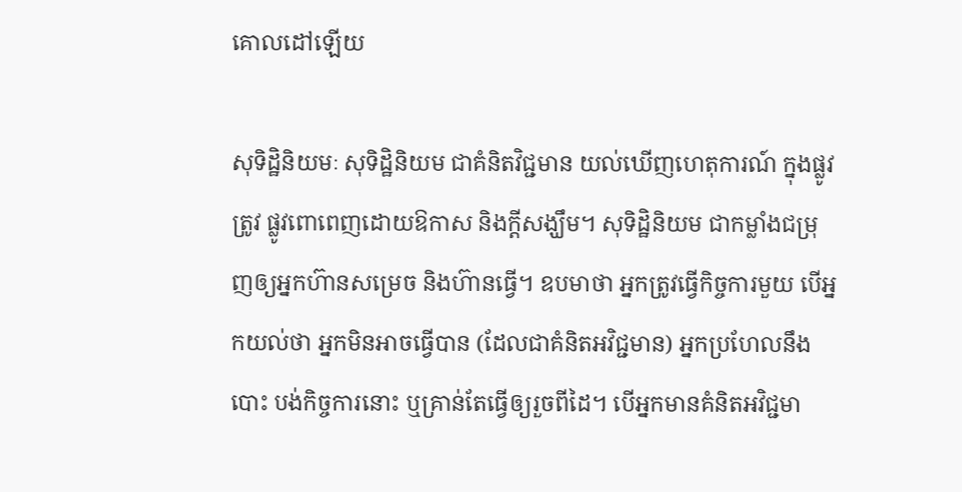គោលដៅឡើយ

សុទិដ្ឋិនិយមៈ សុទិដ្ឋិនិយម ជាគំនិតវិជ្ជមាន យល់ឃើញហេតុការណ៍ ក្នុងផ្លូវត្រូវ ផ្លូវពោពេញដោយឱកាស និងក្តីសង្ឃឹម។ សុទិដ្ឋិនិយម ជាកម្លាំងជម្រុញឲ្យអ្នកហ៊ានសម្រេច និងហ៊ានធ្វើ។ ឧបមាថា អ្នកត្រូវធ្វើកិច្ចការមួយ បើអ្នកយល់ថា អ្នកមិនអាចធ្វើបាន (ដែលជាគំនិតអវិជ្ជមាន) អ្នកប្រហែលនឹងបោះ បង់កិច្ចការនោះ ឬគ្រាន់តែធ្វើឲ្យរួចពីដៃ។ បើអ្នកមានគំនិតអវិជ្ជមា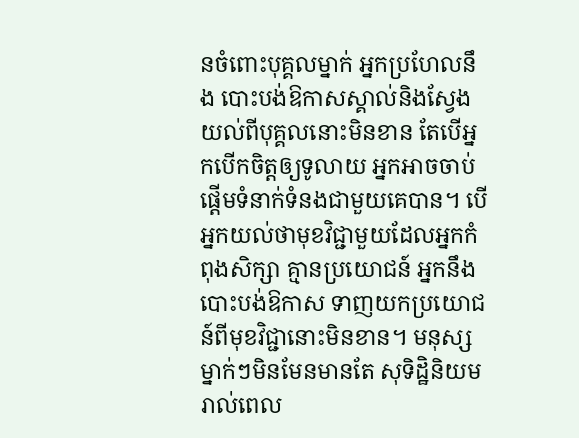នចំពោះបុគ្គលម្នាក់ អ្នកប្រហែលនឹង បោះបង់ឱកាសស្គាល់និងស្វែងយល់ពីបុគ្គលនោះមិនខាន តែបើអ្នកបើកចិត្តឲ្យទូលាយ អ្នកអាចចាប់ ផ្តើមទំនាក់ទំនងជាមួយគេបាន។ បើអ្នកយល់ថាមុខវិជ្ជាមួយដែលអ្នកកំពុងសិក្សា គ្មានប្រយោជន៍ អ្នកនឹងបោះបង់ឱកាស ទាញយកប្រយោជន៍ពីមុខវិជ្ជានោះមិនខាន។ មនុស្សម្នាក់ៗមិនមែនមានតែ សុទិដ្ឋិនិយមរាល់ពេល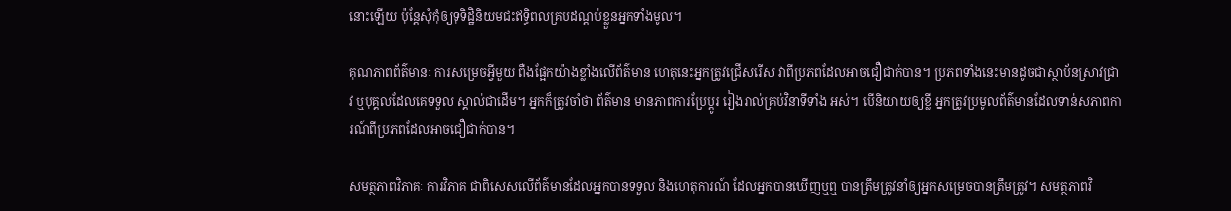នោះឡើយ ប៉ុន្តែសុំកុំឲ្យទុទិដ្ឋិនិយមជះឥទ្ធិពលគ្របដណ្តប់ខ្លួនអ្នកទាំងមូល។

គុណភាពព័ត៌មានៈ ការសម្រេចអ្វីមួយ ពឺងផ្អែកយ៉ាងខ្លាំងលើព័ត៌មាន ហេតុនេះអ្នកត្រូវជ្រើសរើស វាពីប្រភពដែលអាចជឿជាក់បាន។ ប្រភពទាំងនេះមានដូចជាស្ថាប័នស្រាវជ្រាវ ឬបុគ្គលដែលគេទទួល ស្គាល់ជាដើម។ អ្នកក៏ត្រូវចាំថា ព័ត៌មាន មានភាពការប្រែប្តូរ រៀងរាល់គ្រប់វិនាទីទាំង អស់។ បើនិយាយឲ្យខ្លី អ្នកត្រូវប្រមូលព័ត៌មានដែលទាន់សភាពការណ៍ពីប្រភពដែលអាចជឿជាក់បាន។

សមត្ថភាពវិភាគៈ ការវិភាគ ជាពិសេសលើព័ត៌មានដែលអ្នកបានទទួល និងហេតុការណ៍ ដែលអ្នកបានឃើញឬឮ បានត្រឹមត្រូវនាំឲ្យអ្នកសម្រេចបានត្រឹមត្រូវ។ សមត្ថភាពវិ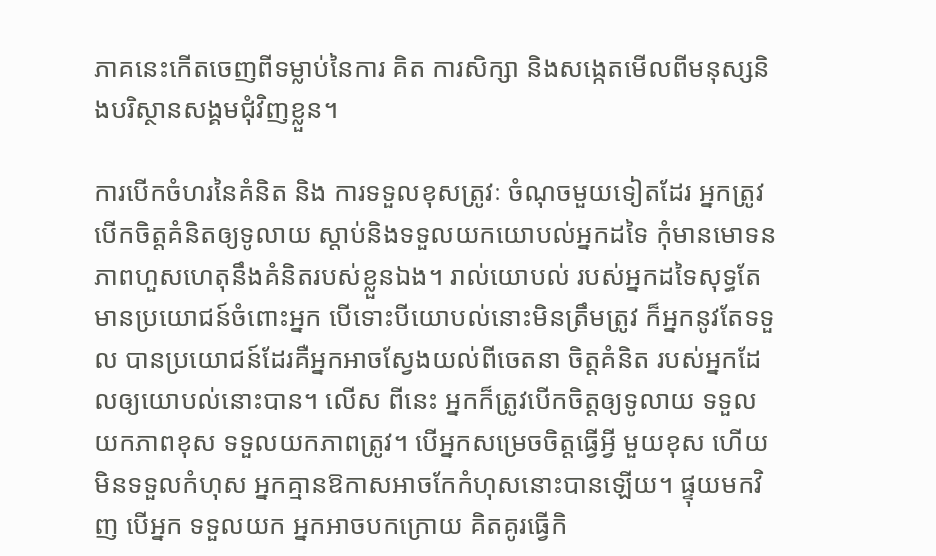ភាគនេះកើតចេញពីទម្លាប់នៃការ គិត ការសិក្សា និងសង្កេតមើលពីមនុស្សនិងបរិស្ថានសង្គមជុំវិញខ្លួន។

ការបើកចំហរនៃគំនិត និង ការទទួលខុសត្រូវៈ ចំណុចមួយទៀតដែរ អ្នកត្រូវបើកចិត្តគំនិតឲ្យទូលាយ ស្តាប់និងទទួលយកយោបល់អ្នកដទៃ កុំមានមោទនភាពហួសហេតុនឹងគំនិតរបស់ខ្លួនឯង។ រាល់យោបល់ របស់អ្នកដទៃសុទ្ធតែមានប្រយោជន៍ចំពោះអ្នក បើទោះបីយោបល់នោះមិនត្រឹមត្រូវ ក៏អ្នកនូវតែទទួល បានប្រយោជន៍ដែរគឺអ្នកអាចស្វែងយល់ពីចេតនា ចិត្តគំនិត របស់អ្នកដែលឲ្យយោបល់នោះបាន។ លើស ពីនេះ អ្នកក៏ត្រូវបើកចិត្តឲ្យទូលាយ ទទួលយកភាពខុស ទទួលយកភាពត្រូវ។ បើអ្នកសម្រេចចិត្តធ្វើអ្វី មួយខុស ហើយមិនទទួលកំហុស អ្នកគ្មានឱកាសអាចកែកំហុសនោះបានឡើយ។ ផ្ទុយមកវិញ បើអ្នក ទទួលយក អ្នកអាចបកក្រោយ គិតគូរធ្វើកិ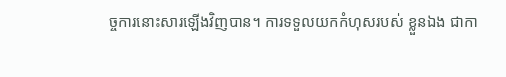ច្ចការនោះសារឡើងវិញបាន។ ការទទួលយកកំហុសរបស់ ខ្លួនឯង ជាកា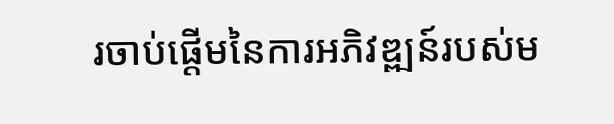រចាប់ផ្តើមនៃការអភិវឌ្ឍន៍របស់ម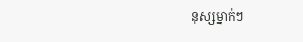នុស្សម្នាក់ៗ